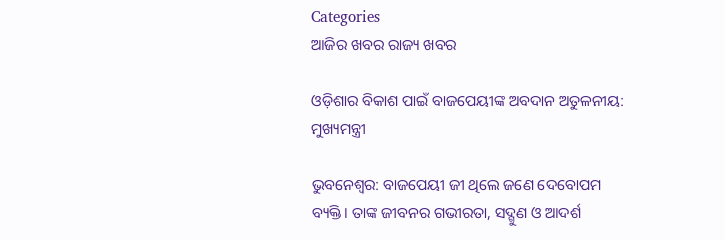Categories
ଆଜିର ଖବର ରାଜ୍ୟ ଖବର

ଓଡ଼ିଶାର ବିକାଶ ପାଇଁ ବାଜପେୟୀଙ୍କ ଅବଦାନ ଅତୁଳନୀୟ: ମୁଖ୍ୟମନ୍ତ୍ରୀ

ଭୁବନେଶ୍ୱର: ବାଜପେୟୀ ଜୀ ଥିଲେ ଜଣେ ଦେବୋପମ ବ୍ୟକ୍ତି। ତାଙ୍କ ଜୀବନର ଗଭୀରତା, ସଦ୍ଗୁଣ ଓ ଆଦର୍ଶ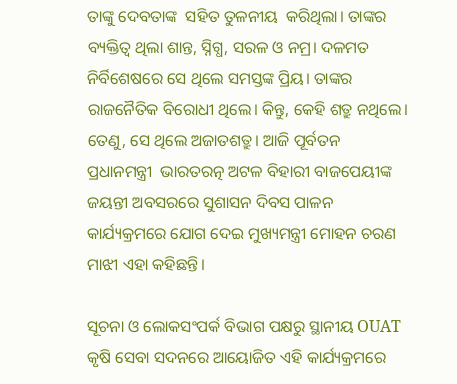ତାଙ୍କୁ ଦେବତାଙ୍କ  ସହିତ ତୁଳନୀୟ  କରିଥିଲା। ତାଙ୍କର ବ୍ୟକ୍ତିତ୍ୱ ଥିଲା ଶାନ୍ତ, ସ୍ନିଗ୍ଧ, ସରଳ ଓ ନମ୍ର। ଦଳମତ ନିର୍ବିଶେଷରେ ସେ ଥିଲେ ସମସ୍ତଙ୍କ ପ୍ରିୟ। ତାଙ୍କର  ରାଜନୈତିକ ବିରୋଧୀ ଥିଲେ। କିନ୍ତୁ, କେହି ଶତ୍ରୁ ନଥିଲେ। ତେଣୁ, ସେ ଥିଲେ ଅଜାତଶତ୍ରୁ। ଆଜି ପୂର୍ବତନ ପ୍ରଧାନମନ୍ତ୍ରୀ  ଭାରତରତ୍ନ ଅଟଳ ବିହାରୀ ବାଜପେୟୀଙ୍କ ଜୟନ୍ତୀ ଅବସରରେ ସୁଶାସନ ଦିବସ ପାଳନ କାର୍ଯ୍ୟକ୍ରମରେ ଯୋଗ ଦେଇ ମୁଖ୍ୟମନ୍ତ୍ରୀ ମୋହନ ଚରଣ ମାଝୀ ଏହା କହିଛନ୍ତି।

ସୂଚନା ଓ ଲୋକସଂପର୍କ ବିଭାଗ ପକ୍ଷରୁ ସ୍ଥାନୀୟ OUAT କୃଷି ସେବା ସଦନରେ ଆୟୋଜିତ ଏହି କାର୍ଯ୍ୟକ୍ରମରେ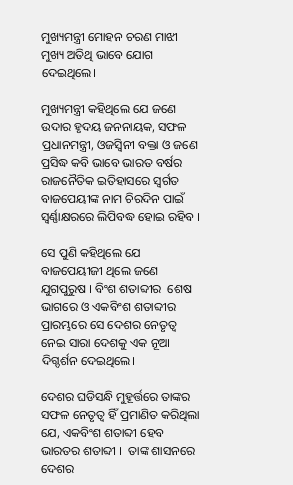ମୁଖ୍ୟମନ୍ତ୍ରୀ ମୋହନ ଚରଣ ମାଝୀ ମୁଖ୍ୟ ଅତିଥି ଭାବେ ଯୋଗ ଦେଇଥିଲେ।

ମୁଖ୍ୟମନ୍ତ୍ରୀ କହିଥିଲେ ଯେ ଜଣେ ଉଦାର ହୃଦୟ ଜନନାୟକ, ସଫଳ ପ୍ରଧାନମନ୍ତ୍ରୀ, ଓଜସ୍ୱିନୀ ବକ୍ତା ଓ ଜଣେ ପ୍ରସିଦ୍ଧ କବି ଭାବେ ଭାରତ ବର୍ଷର ରାଜନୈତିକ ଇତିହାସରେ ସ୍ୱର୍ଗତ ବାଜପେୟୀଙ୍କ ନାମ ଚିରଦିନ ପାଇଁ ସ୍ୱର୍ଣ୍ଣାକ୍ଷରରେ ଲିପିବଦ୍ଧ ହୋଇ ରହିବ ।

ସେ ପୁଣି କହିଥିଲେ ଯେ ବାଜପେୟୀଜୀ ଥିଲେ ଜଣେ ଯୁଗପୁରୁଷ । ବିଂଶ ଶତାବ୍ଦୀର  ଶେଷ ଭାଗରେ ଓ ଏକବିଂଶ ଶତାବ୍ଦୀର ପ୍ରାରମ୍ଭରେ ସେ ଦେଶର ନେତୃତ୍ୱ ନେଇ ସାରା ଦେଶକୁ ଏକ ନୂଆ ଦିଗ୍ଦର୍ଶନ ଦେଇଥିଲେ।

ଦେଶର ଘଡିସନ୍ଧି ମୁହୂର୍ତ୍ତରେ ତାଙ୍କର ସଫଳ ନେତୃତ୍ୱ ହିଁ ପ୍ରମାଣିତ କରିଥିଲା ଯେ, ଏକବିଂଶ ଶତାବ୍ଦୀ ହେବ ଭାରତର ଶତାବ୍ଦୀ ।  ତାଙ୍କ ଶାସନରେ ଦେଶର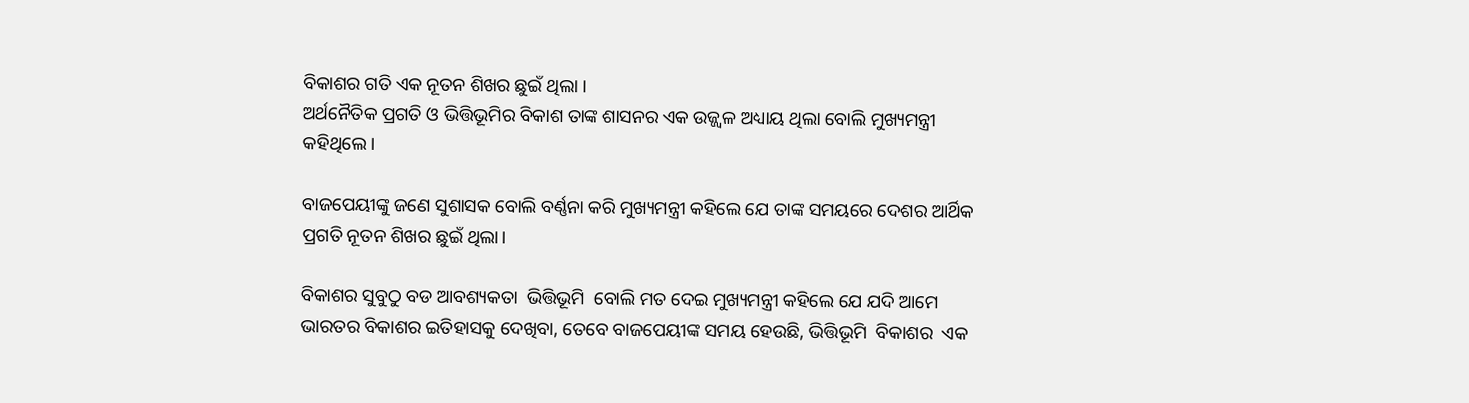ବିକାଶର ଗତି ଏକ ନୂତନ ଶିଖର ଛୁଇଁ ଥିଲା ।
ଅର୍ଥନୈତିକ ପ୍ରଗତି ଓ ଭିତ୍ତିଭୂମିର ବିକାଶ ତାଙ୍କ ଶାସନର ଏକ ଉଜ୍ଜ୍ୱଳ ଅଧ୍ୟାୟ ଥିଲା ବୋଲି ମୁଖ୍ୟମନ୍ତ୍ରୀ କହିଥିଲେ।

ବାଜପେୟୀଙ୍କୁ ଜଣେ ସୁଶାସକ ବୋଲି ବର୍ଣ୍ଣନା କରି ମୁଖ୍ୟମନ୍ତ୍ରୀ କହିଲେ ଯେ ତାଙ୍କ ସମୟରେ ଦେଶର ଆର୍ଥିକ ପ୍ରଗତି ନୂତନ ଶିଖର ଛୁଇଁ ଥିଲା।

ବିକାଶର ସୁବୁଠୁ ବଡ ଆବଶ୍ୟକତା  ଭିତ୍ତିଭୂମି  ବୋଲି ମତ ଦେଇ ମୁଖ୍ୟମନ୍ତ୍ରୀ କହିଲେ ଯେ ଯଦି ଆମେ ଭାରତର ବିକାଶର ଇତିହାସକୁ ଦେଖିବା, ତେବେ ବାଜପେୟୀଙ୍କ ସମୟ ହେଉଛି, ଭିତ୍ତିଭୂମି  ବିକାଶର  ଏକ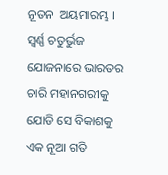ନୂତନ  ଅୟମାରମ୍ଭ । ସ୍ୱର୍ଣ୍ଣ ଚତୁର୍ଭୁଜ ଯୋଜନାରେ ଭାରତର ଚାରି ମହାନଗରୀକୁ ଯୋଡି ସେ ବିକାଶକୁ ଏକ ନୂଆ ଗତି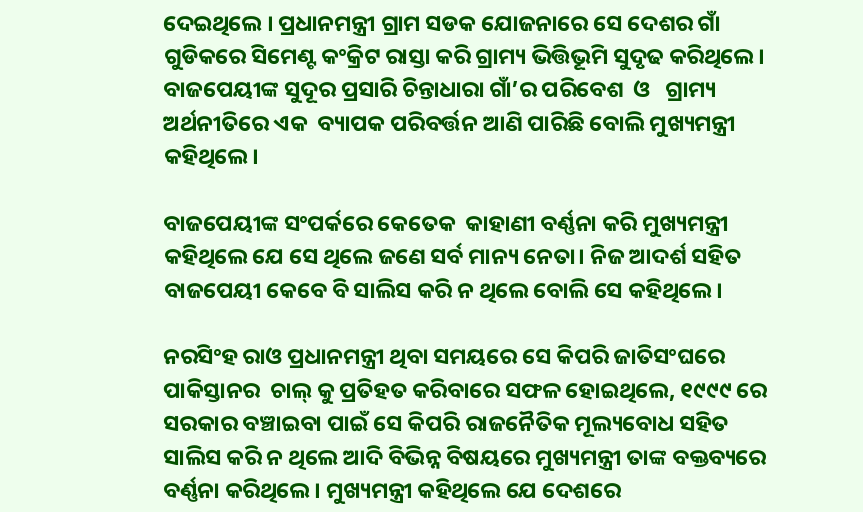ଦେଇଥିଲେ । ପ୍ରଧାନମନ୍ତ୍ରୀ ଗ୍ରାମ ସଡକ ଯୋଜନାରେ ସେ ଦେଶର ଗାଁ ଗୁଡିକରେ ସିମେଣ୍ଟ କଂକ୍ରିଟ ରାସ୍ତା କରି ଗ୍ରାମ୍ୟ ଭିତ୍ତିଭୂମି ସୁଦୃଢ କରିଥିଲେ।  ବାଜପେୟୀଙ୍କ ସୁଦୂର ପ୍ରସାରି ଚିନ୍ତାଧାରା ଗାଁ’ର ପରିବେଶ  ଓ   ଗ୍ରାମ୍ୟ  ଅର୍ଥନୀତିରେ ଏକ  ବ୍ୟାପକ ପରିବର୍ତ୍ତନ ଆଣି ପାରିଛି ବୋଲି ମୁଖ୍ୟମନ୍ତ୍ରୀ କହିଥିଲେ।

ବାଜପେୟୀଙ୍କ ସଂପର୍କରେ କେତେକ  କାହାଣୀ ବର୍ଣ୍ଣନା କରି ମୁଖ୍ୟମନ୍ତ୍ରୀ କହିଥିଲେ ଯେ ସେ ଥିଲେ ଜଣେ ସର୍ବ ମାନ୍ୟ ନେତା। ନିଜ ଆଦର୍ଶ ସହିତ ବାଜପେୟୀ କେବେ ବି ସାଲିସ କରି ନ ଥିଲେ ବୋଲି ସେ କହିଥିଲେ।

ନରସିଂହ ରାଓ ପ୍ରଧାନମନ୍ତ୍ରୀ ଥିବା ସମୟରେ ସେ କିପରି ଜାତିସଂଘରେ   ପାକିସ୍ତାନର  ଚାଲ୍ କୁ ପ୍ରତିହତ କରିବାରେ ସଫଳ ହୋଇଥିଲେ, ୧୯୯୯ ରେ ସରକାର ବଞ୍ଚାଇବା ପାଇଁ ସେ କିପରି ରାଜନୈତିକ ମୂଲ୍ୟବୋଧ ସହିତ ସାଲିସ କରି ନ ଥିଲେ ଆଦି ବିଭିନ୍ନ ବିଷୟରେ ମୁଖ୍ୟମନ୍ତ୍ରୀ ତାଙ୍କ ବକ୍ତବ୍ୟରେ ବର୍ଣ୍ଣନା କରିଥିଲେ। ମୁଖ୍ୟମନ୍ତ୍ରୀ କହିଥିଲେ ଯେ ଦେଶରେ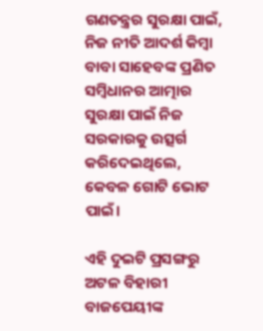ଗଣତନ୍ତ୍ରର ସୁରକ୍ଷା ପାଇଁ, ନିଜ ନୀତି ଆଦର୍ଶ କିମ୍ବା ବାବା ସାହେବଙ୍କ ପ୍ରଣିତ ସମ୍ବିଧାନର ଆତ୍ମାର ସୁରକ୍ଷା ପାଇଁ ନିଜ ସରକାରକୁ ଉତ୍ସର୍ଗ କରିଦେଇଥିଲେ, କେବଳ ଗୋଟି ଭୋଟ ପାଇଁ।

ଏହି ଦୁଇଟି ପ୍ରସଙ୍ଗରୁ ଅଟଳ ବିହାରୀ ବାଜପେୟୀଙ୍କ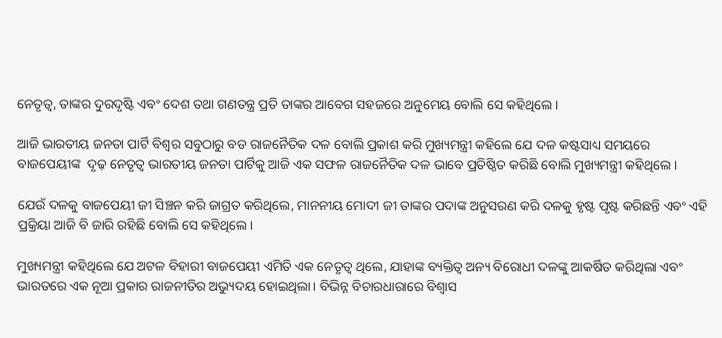ନେତୃତ୍ଵ, ତାଙ୍କର ଦୁରଦୃଷ୍ଟି ଏବଂ ଦେଶ ତଥା ଗଣତନ୍ତ୍ର ପ୍ରତି ତାଙ୍କର ଆବେଗ ସହଜରେ ଅନୁମେୟ ବୋଲି ସେ କହିଥିଲେ ।

ଆଜି ଭାରତୀୟ ଜନତା ପାର୍ଟି ବିଶ୍ଵର ସବୁଠାରୁ ବଡ ରାଜନୈତିକ ଦଳ ବୋଲି ପ୍ରକାଶ କରି ମୁଖ୍ୟମନ୍ତ୍ରୀ କହିଲେ ଯେ ଦଳ କଷ୍ଟସାଧ୍ୟ ସମୟରେ ବାଜପେୟୀଙ୍କ  ଦୃଢ଼ ନେତୃତ୍ୱ ଭାରତୀୟ ଜନତା ପାର୍ଟିକୁ ଆଜି ଏକ ସଫଳ ରାଜନୈତିକ ଦଳ ଭାବେ ପ୍ରତିଷ୍ଠିତ କରିଛି ବୋଲି ମୁଖ୍ୟମନ୍ତ୍ରୀ କହିଥିଲେ।

ଯେଉଁ ଦଳକୁ ବାଜପେୟୀ ଜୀ ସିଞ୍ଚନ କରି ଜାଗ୍ରତ କରିଥିଲେ, ମାନନୀୟ ମୋଦୀ ଜୀ ତାଙ୍କର ପଦାଙ୍କ ଅନୁସରଣ କରି ଦଳକୁ ହୃଷ୍ଟ ପୃଷ୍ଟ କରିଛନ୍ତି ଏବଂ ଏହି ପ୍ରକ୍ରିୟା ଆଜି ବି ଜାରି ରହିଛି ବୋଲି ସେ କହିଥିଲେ।

ମୁଖ୍ୟମନ୍ତ୍ରୀ କହିଥିଲେ ଯେ ଅଟଳ ବିହାରୀ ବାଜପେୟୀ ଏମିତି ଏକ ନେତୃତ୍ଵ ଥିଲେ, ଯାହାଙ୍କ ବ୍ୟକ୍ତିତ୍ୱ ଅନ୍ୟ ବିରୋଧୀ ଦଳଙ୍କୁ ଆକର୍ଷିତ କରିଥିଲା ଏବଂ ଭାରତରେ ଏକ ନୂଆ ପ୍ରକାର ରାଜନୀତିର ଅଭ୍ୟୁଦୟ ହୋଇଥିଲା। ବିଭିନ୍ନ ବିଚାରଧାରାରେ ବିଶ୍ୱାସ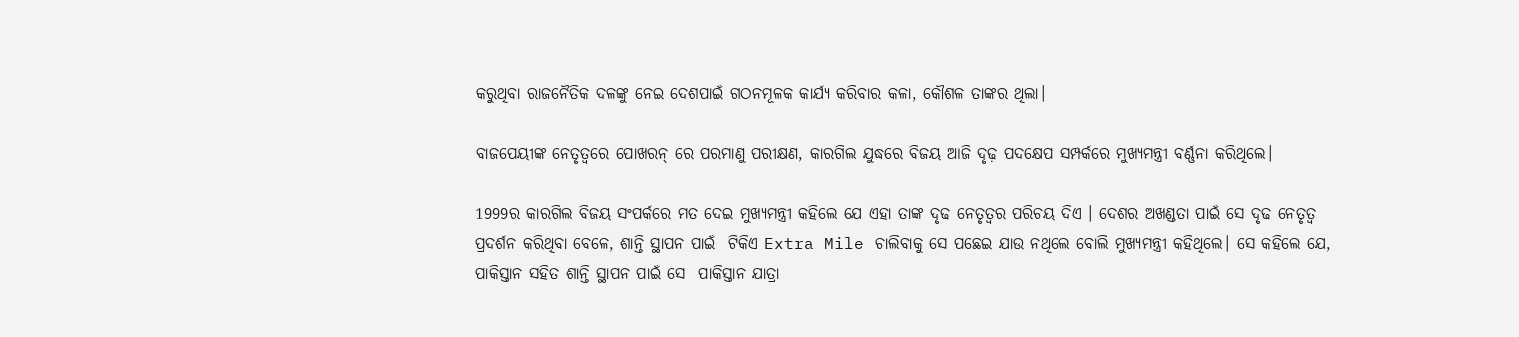କରୁଥିବା ରାଜନୈତିକ ଦଳଙ୍କୁ ନେଇ ଦେଶପାଇଁ ଗଠନମୂଳକ କାର୍ଯ୍ୟ କରିବାର କଳା, କୌଶଳ ତାଙ୍କର ଥିଲା।

ବାଜପେୟୀଙ୍କ ନେତୃତ୍ୱରେ ପୋଖରନ୍ ରେ ପରମାଣୁ ପରୀକ୍ଷଣ, କାରଗିଲ ଯୁଦ୍ଧରେ ବିଜୟ ଆଜି ଦୃଢ଼ ପଦକ୍ଷେପ ସମ୍ପର୍କରେ ମୁଖ୍ୟମନ୍ତ୍ରୀ ବର୍ଣ୍ଣନା କରିଥିଲେ।

1999ର କାରଗିଲ ବିଜୟ ସଂପର୍କରେ ମତ ଦେଇ ମୁଖ୍ୟମନ୍ତ୍ରୀ କହିଲେ ଯେ ଏହା ତାଙ୍କ ଦୃଢ ନେତୃତ୍ୱର ପରିଚୟ ଦିଏ । ଦେଶର ଅଖଣ୍ଡତା ପାଇଁ ସେ ଦୃଢ ନେତୃତ୍ୱ ପ୍ରଦର୍ଶନ କରିଥିବା ବେଳେ, ଶାନ୍ତି ସ୍ଥାପନ ପାଇଁ  ଟିକିଏ Extra Mile ଚାଲିବାକୁ ସେ ପଛେଇ ଯାଉ ନଥିଲେ ବୋଲି ମୁଖ୍ୟମନ୍ତ୍ରୀ କହିଥିଲେ। ସେ କହିଲେ ଯେ, ପାକିସ୍ତାନ ସହିତ ଶାନ୍ତି ସ୍ଥାପନ ପାଇଁ ସେ  ପାକିସ୍ତାନ ଯାତ୍ରା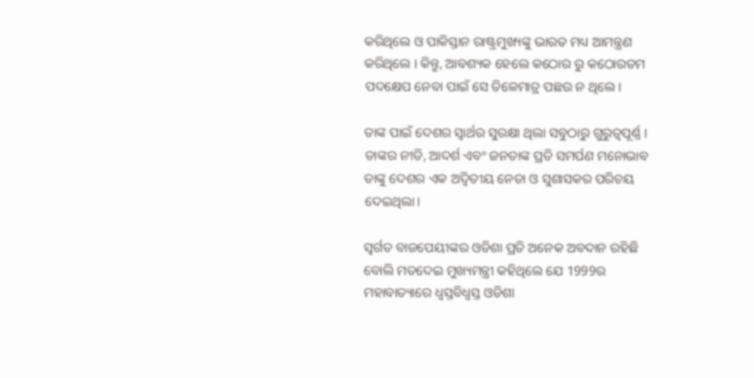କରିଥିଲେ ଓ ପାକିସ୍ତାନ ରାଷ୍ଟ୍ରମୁଖ୍ୟଙ୍କୁ ଭାରତ ମଧ୍ୟ ଆମନ୍ତ୍ରଣ କରିଥିଲେ । କିନ୍ତୁ, ଆବଶ୍ୟକ ହେଲେ କଠୋର ରୁ କଠୋରତମ ପଦକ୍ଷେପ ନେବା ପାଇଁ ସେ ତିଳେମାତ୍ର ପଛଉ ନ ଥିଲେ।

ତାଙ୍କ ପାଇଁ ଦେଶର ସ୍ୱାର୍ଥର ସୁରକ୍ଷା ଥିଲା ସବୁଠାରୁ ଗୁରୁତ୍ୱପୂର୍ଣ୍ଣ । ତାଙ୍କର ନୀତି, ଆଦର୍ଶ ଏବଂ ଜନତାଙ୍କ ପ୍ରତି ସମର୍ପଣ ମନୋଭାବ ତାଙ୍କୁ ଦେଶର ଏକ ଅଦ୍ୱିତୀୟ ନେତା ଓ ସୁଶାସକର ପରିଚୟ ଦେଇଥିଲା।

ସ୍ୱର୍ଗତ ବାଜପେୟୀଙ୍କର ଓଡିଶା ପ୍ରତି ଅନେକ ଅବଦାନ ରହିଛି ବୋଲି ମତଦେଇ ମୁଖ୍ୟମନ୍ତ୍ରୀ କହିଥିଲେ ଯେ 1999ର ମହାବାତ୍ୟାରେ ଧ୍ୱସ୍ତବିଧ୍ୱସ୍ତ ଓଡିଶା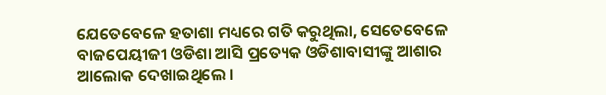ଯେତେବେଳେ ହତାଶା ମଧ୍ୟରେ ଗତି କରୁଥିଲା, ସେତେବେଳେ ବାଜପେୟୀଜୀ ଓଡିଶା ଆସି ପ୍ରତ୍ୟେକ ଓଡିଶାବାସୀଙ୍କୁ ଆଶାର ଆଲୋକ ଦେଖାଇଥିଲେ ।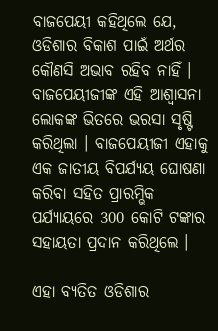ବାଜପେୟୀ କହିଥିଲେ ଯେ, ଓଡିଶାର ବିକାଶ ପାଇଁ ଅର୍ଥର କୌଣସି ଅଭାବ ରହିବ ନାହିଁ । ବାଜପେୟୀଜୀଙ୍କ ଏହି ଆଶ୍ୱାସନା ଲୋକଙ୍କ ଭିତରେ ଭରସା ସୃଷ୍ଟି କରିଥିଲା । ବାଜପେୟୀଜୀ ଏହାକୁ ଏକ ଜାତୀୟ ବିପର୍ଯ୍ୟୟ ଘୋଷଣା କରିବା ସହିତ ପ୍ରାରମ୍ଭିକ ପର୍ଯ୍ୟାୟରେ 300 କୋଟି ଟଙ୍କାର ସହାୟତା ପ୍ରଦାନ କରିଥିଲେ ।

ଏହା ବ୍ୟତିତ ଓଡିଶାର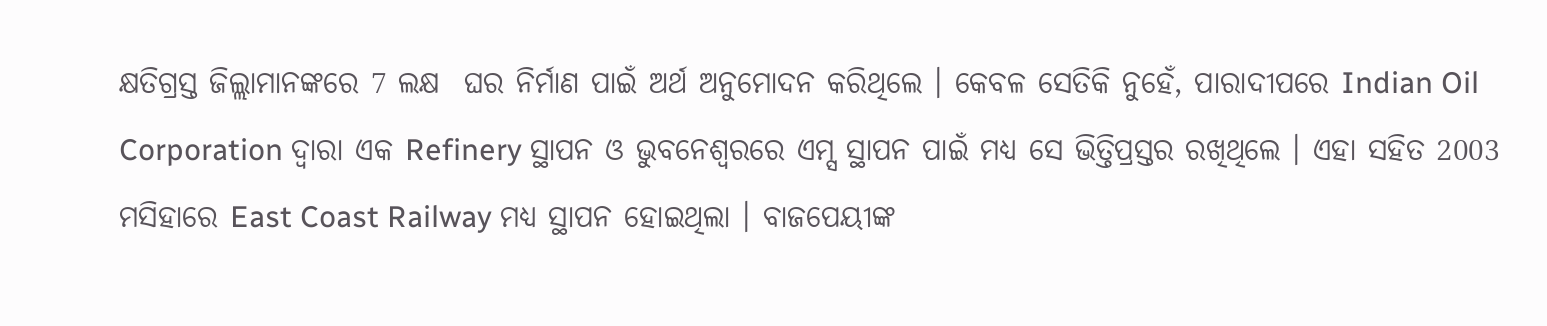କ୍ଷତିଗ୍ରସ୍ତ ଜିଲ୍ଲାମାନଙ୍କରେ 7 ଲକ୍ଷ  ଘର ନିର୍ମାଣ ପାଇଁ ଅର୍ଥ ଅନୁମୋଦନ କରିଥିଲେ । କେବଳ ସେତିକି ନୁହେଁ, ପାରାଦୀପରେ Indian Oil Corporation ଦ୍ୱାରା ଏକ Refinery ସ୍ଥାପନ ଓ ଭୁବନେଶ୍ୱରରେ ଏମ୍ସ ସ୍ଥାପନ ପାଇଁ ମଧ୍ୟ ସେ ଭିତ୍ତିପ୍ରସ୍ତର ରଖିଥିଲେ । ଏହା ସହିତ 2003 ମସିହାରେ East Coast Railway ମଧ୍ୟ ସ୍ଥାପନ ହୋଇଥିଲା । ବାଜପେୟୀଙ୍କ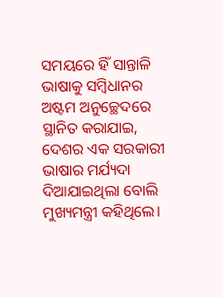ସମୟରେ ହିଁ ସାନ୍ତାଳି ଭାଷାକୁ ସମ୍ବିଧାନର ଅଷ୍ଟମ ଅନୁଚ୍ଛେଦରେ ସ୍ଥାନିତ କରାଯାଇ, ଦେଶର ଏକ ସରକାରୀ ଭାଷାର ମର୍ଯ୍ୟଦା ଦିଆଯାଇଥିଲା ବୋଲି ମୁଖ୍ୟମନ୍ତ୍ରୀ କହିଥିଲେ।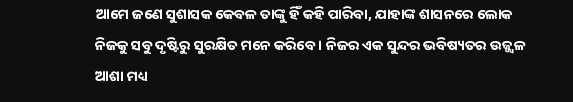ଆମେ ଜଣେ ସୁଶାସକ କେବଳ ତାଙ୍କୁ ହିଁ କହି ପାରିବା, ଯାହାଙ୍କ ଶାସନରେ ଲୋକ ନିଜକୁ ସବୁ ଦୃଷ୍ଟିରୁ ସୁରକ୍ଷିତ ମନେ କରିବେ । ନିଜର ଏକ ସୁନ୍ଦର ଭବିଷ୍ୟତର ଉଜ୍ଜ୍ୱଳ ଆଶା ମଧ୍ୟ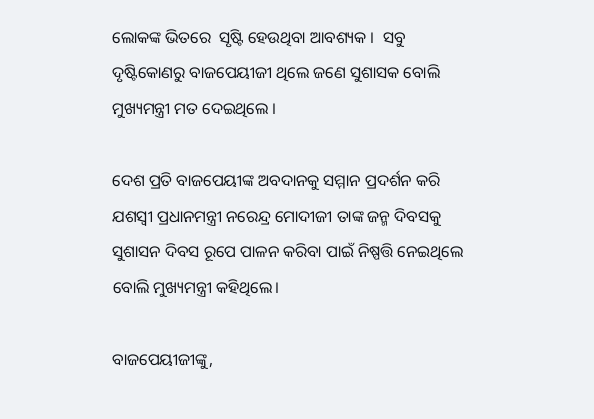ଲୋକଙ୍କ ଭିତରେ  ସୃଷ୍ଟି ହେଉଥିବା ଆବଶ୍ୟକ ।  ସବୁ ଦୃଷ୍ଟିକୋଣରୁ ବାଜପେୟୀଜୀ ଥିଲେ ଜଣେ ସୁଶାସକ ବୋଲି ମୁଖ୍ୟମନ୍ତ୍ରୀ ମତ ଦେଇଥିଲେ ।

ଦେଶ ପ୍ରତି ବାଜପେୟୀଙ୍କ ଅବଦାନକୁ ସମ୍ମାନ ପ୍ରଦର୍ଶନ କରି ଯଶସ୍ୱୀ ପ୍ରଧାନମନ୍ତ୍ରୀ ନରେନ୍ଦ୍ର ମୋଦୀଜୀ ତାଙ୍କ ଜନ୍ମ ଦିବସକୁ ସୁଶାସନ ଦିବସ ରୂପେ ପାଳନ କରିବା ପାଇଁ ନିଷ୍ପତ୍ତି ନେଇଥିଲେ ବୋଲି ମୁଖ୍ୟମନ୍ତ୍ରୀ କହିଥିଲେ।

ବାଜପେୟୀଜୀଙ୍କୁ,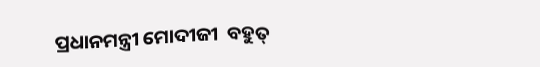ପ୍ରଧାନମନ୍ତ୍ରୀ ମୋଦୀଜୀ  ବହୁତ୍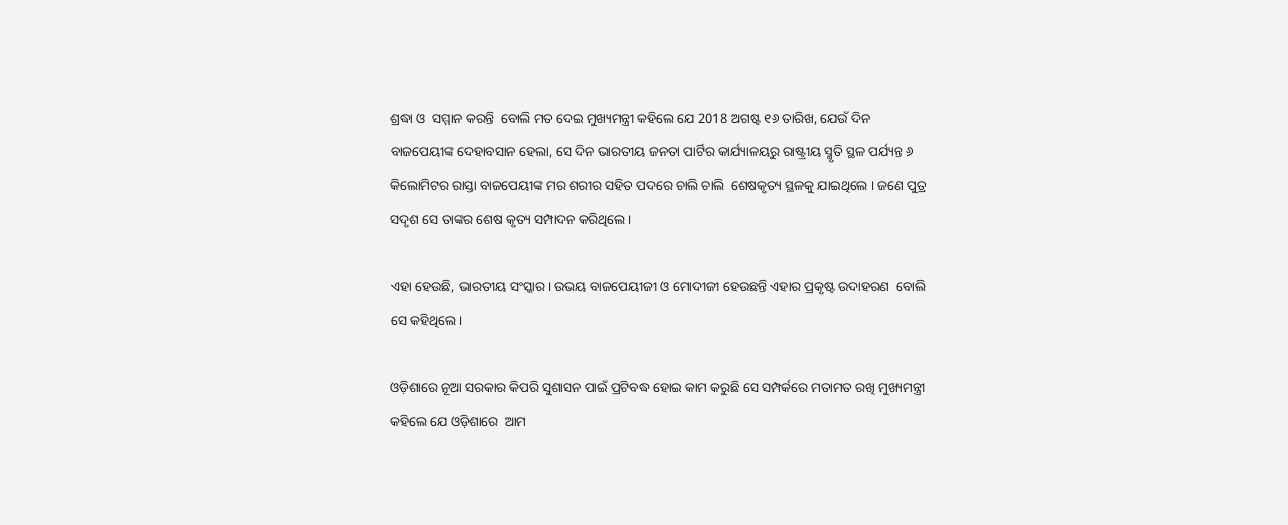ଶ୍ରଦ୍ଧା ଓ  ସମ୍ମାନ କରନ୍ତି  ବୋଲି ମତ ଦେଇ ମୁଖ୍ୟମନ୍ତ୍ରୀ କହିଲେ ଯେ 2018 ଅଗଷ୍ଟ ୧୬ ତାରିଖ, ଯେଉଁ ଦିନ ବାଜପେୟୀଙ୍କ ଦେହାବସାନ ହେଲା, ସେ ଦିନ ଭାରତୀୟ ଜନତା ପାର୍ଟିର କାର୍ଯ୍ୟାଳୟରୁ ରାଷ୍ଟ୍ରୀୟ ସ୍ମୃତି ସ୍ଥଳ ପର୍ଯ୍ୟନ୍ତ ୬ କିଲୋମିଟର ରାସ୍ତା ବାଜପେୟୀଙ୍କ ମର ଶରୀର ସହିତ ପଦରେ ଚାଲି ଚାଲି  ଶେଷକୃତ୍ୟ ସ୍ଥଳକୁ ଯାଇଥିଲେ । ଜଣେ ପୁତ୍ର ସଦୃଶ ସେ ତାଙ୍କର ଶେଷ କୃତ୍ୟ ସମ୍ପାଦନ କରିଥିଲେ।

ଏହା ହେଉଛି, ଭାରତୀୟ ସଂସ୍କାର। ଉଭୟ ବାଜପେୟୀଜୀ ଓ ମୋଦୀଜୀ ହେଉଛନ୍ତି ଏହାର ପ୍ରକୃଷ୍ଟ ଉଦାହରଣ  ବୋଲି ସେ କହିଥିଲେ।

ଓଡ଼ିଶାରେ ନୂଆ ସରକାର କିପରି ସୁଶାସନ ପାଇଁ ପ୍ରଟିବଦ୍ଧ ହୋଇ କାମ କରୁଛି ସେ ସମ୍ପର୍କରେ ମତାମତ ରଖି ମୁଖ୍ୟମନ୍ତ୍ରୀ କହିଲେ ଯେ ଓଡ଼ିଶାରେ  ଆମ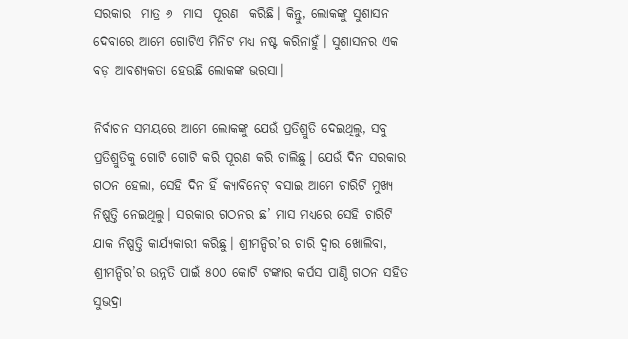ସରକାର  ମାତ୍ର ୬  ମାସ  ପୂରଣ  କରିଛି। କିନ୍ତୁ, ଲୋକଙ୍କୁ ସୁଶାସନ ଦେବାରେ ଆମେ ଗୋଟିଏ ମିନିଟ ମଧ୍ୟ ନଷ୍ଟ କରିନାହୁଁ। ସୁଶାସନର ଏକ ବଡ଼ ଆବଶ୍ୟକତା ହେଉଛି ଲୋକଙ୍କ ଭରସା।

ନିର୍ବାଚନ ସମୟରେ ଆମେ ଲୋକଙ୍କୁ ଯେଉଁ ପ୍ରତିଶ୍ରୁତି ଦେଇଥିଲୁ, ସବୁ ପ୍ରତିଶ୍ରୁତିକୁ ଗୋଟି ଗୋଟି କରି ପୂରଣ କରି ଚାଲିଛୁ। ଯେଉଁ ଦିନ ସରକାର ଗଠନ ହେଲା, ସେହି ଦିନ ହିଁ କ୍ୟାବିନେଟ୍ ବସାଇ ଆମେ ଚାରିଟି ମୁଖ୍ୟ ନିଷ୍ପତ୍ତି ନେଇଥିଲୁ। ସରକାର ଗଠନର ଛ’ ମାସ ମଧ୍ୟରେ ସେହି ଚାରିଟି ଯାକ ନିଷ୍ପତ୍ତି କାର୍ଯ୍ୟକାରୀ କରିଛୁ। ଶ୍ରୀମନ୍ଦିର’ର ଚାରି ଦ୍ଵାର ଖୋଲିବା, ଶ୍ରୀମନ୍ଦିର’ର ଉନ୍ନତି ପାଇଁ ୫୦୦ କୋଟି ଟଙ୍କାର କର୍ପସ ପାଣ୍ଠି ଗଠନ ସହିତ ସୁଭଦ୍ରା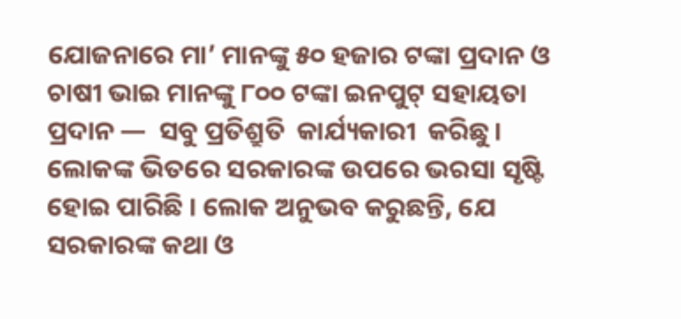ଯୋଜନାରେ ମା’ ମାନଙ୍କୁ ୫୦ ହଜାର ଟଙ୍କା ପ୍ରଦାନ ଓ ଚାଷୀ ଭାଇ ମାନଙ୍କୁ ୮୦୦ ଟଙ୍କା ଇନପୁଟ୍ ସହାୟତା  ପ୍ରଦାନ —  ସବୁ ପ୍ରତିଶ୍ରୁତି  କାର୍ଯ୍ୟକାରୀ  କରିଛୁ। ଲୋକଙ୍କ ଭିତରେ ସରକାରଙ୍କ ଉପରେ ଭରସା ସୃଷ୍ଟି ହୋଇ ପାରିଛି । ଲୋକ ଅନୁଭବ କରୁଛନ୍ତି, ଯେ ସରକାରଙ୍କ କଥା ଓ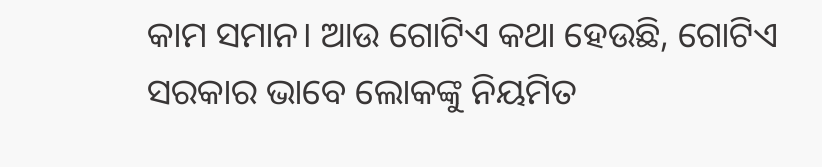କାମ ସମାନ। ଆଉ ଗୋଟିଏ କଥା ହେଉଛି, ଗୋଟିଏ ସରକାର ଭାବେ ଲୋକଙ୍କୁ ନିୟମିତ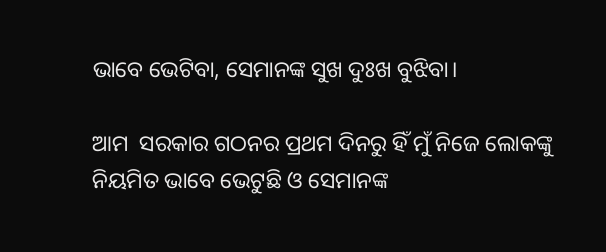ଭାବେ ଭେଟିବା, ସେମାନଙ୍କ ସୁଖ ଦୁଃଖ ବୁଝିବା।

ଆମ  ସରକାର ଗଠନର ପ୍ରଥମ ଦିନରୁ ହିଁ ମୁଁ ନିଜେ ଲୋକଙ୍କୁ ନିୟମିତ ଭାବେ ଭେଟୁଛି ଓ ସେମାନଙ୍କ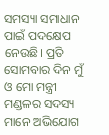ସମସ୍ୟା ସମାଧାନ ପାଇଁ ପଦକ୍ଷେପ ନେଉଛି। ପ୍ରତି ସୋମବାର ଦିନ ମୁଁ ଓ ମୋ ମନ୍ତ୍ରୀ ମଣ୍ଡଳର ସଦସ୍ୟ ମାନେ ଅଭିଯୋଗ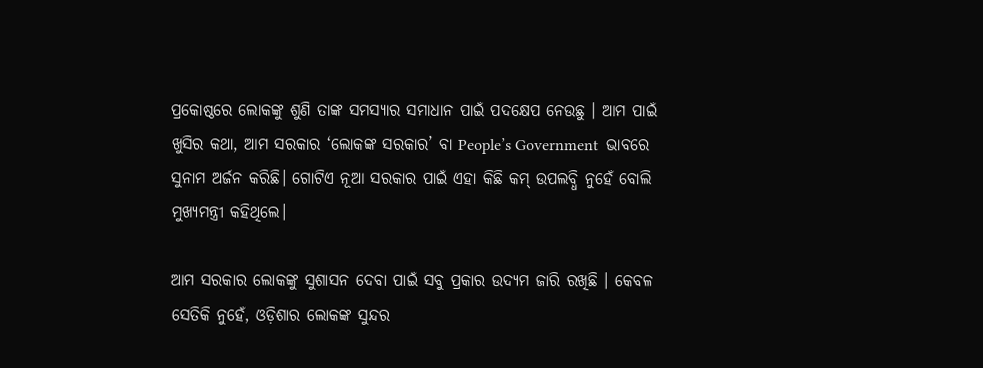ପ୍ରକୋଷ୍ଠରେ ଲୋକଙ୍କୁ ଶୁଣି ତାଙ୍କ ସମସ୍ୟାର ସମାଧାନ ପାଇଁ ପଦକ୍ଷେପ ନେଉଛୁ । ଆମ ପାଇଁ ଖୁସିର କଥା, ଆମ ସରକାର ‘ଲୋକଙ୍କ ସରକାର’ ବା People’s Government  ଭାବରେ ସୁନାମ ଅର୍ଜନ କରିଛି। ଗୋଟିଏ ନୂଆ ସରକାର ପାଇଁ ଏହା କିଛି କମ୍ ଉପଲବ୍ଧି ନୁହେଁ ବୋଲି ମୁଖ୍ୟମନ୍ତ୍ରୀ କହିଥିଲେ।

ଆମ ସରକାର ଲୋକଙ୍କୁ ସୁଶାସନ ଦେବା ପାଇଁ ସବୁ ପ୍ରକାର ଉଦ୍ୟମ ଜାରି ରଖିଛି । କେବଳ ସେତିକି ନୁହେଁ, ଓଡ଼ିଶାର ଲୋକଙ୍କ ସୁନ୍ଦର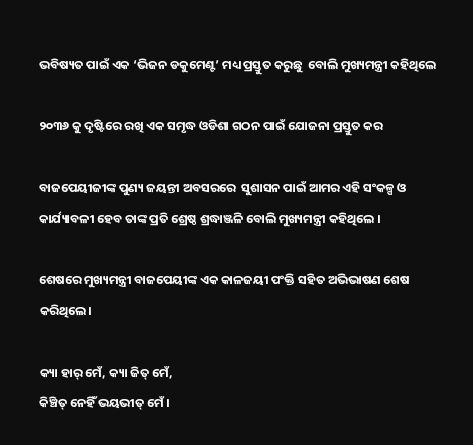ଭବିଷ୍ୟତ ପାଇଁ ଏକ ‘ଭିଜନ ଡକୁମେଣ୍ଟ’ ମଧ୍ୟ ପ୍ରସ୍ତୁତ କରୁଛୁ  ବୋଲି ମୁଖ୍ୟମନ୍ତ୍ରୀ କହିଥିଲେ

୨୦୩୬ କୁ ଦୃଷ୍ଟିରେ ରଖି ଏକ ସମୃଦ୍ଧ ଓଡିଶା ଗଠନ ପାଇଁ ଯୋଜନା ପ୍ରସ୍ତୁତ କର

ବାଜପେୟୀଜୀଙ୍କ ପୁଣ୍ୟ ଜୟନ୍ତୀ ଅବସରରେ  ସୁଶାସନ ପାଇଁ ଆମର ଏହି ସଂକଳ୍ପ ଓ କାର୍ଯ୍ୟାବଳୀ ହେବ ତାଙ୍କ ପ୍ରତି ଶ୍ରେଷ୍ଠ ଶ୍ରଦ୍ଧାଞ୍ଜଳି ବୋଲି ମୁଖ୍ୟମନ୍ତ୍ରୀ କହିଥିଲେ ।

ଶେଷରେ ମୁଖ୍ୟମନ୍ତ୍ରୀ ବାଜପେୟୀଙ୍କ ଏକ କାଳଜୟୀ ପଂକ୍ତି ସହିତ ଅଭିଭାଷଣ ଶେଷ କରିଥିଲେ।

କ୍ୟା ହାର୍ ମେଁ, କ୍ୟା ଜିତ୍ ମେଁ,
କିଞ୍ଚିତ୍ ନେହିଁ ଭୟଭୀତ୍ ମେଁ ।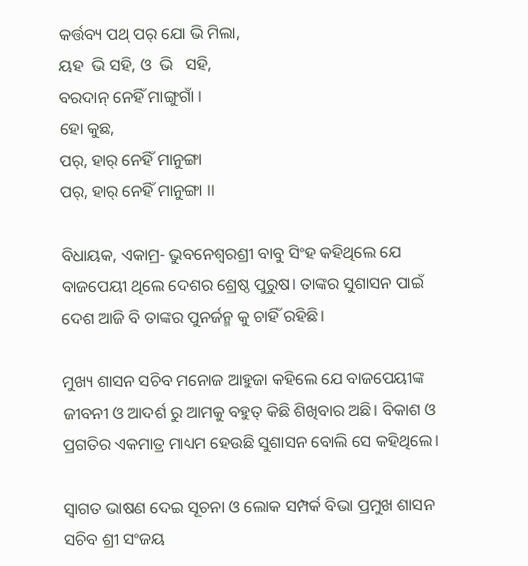କର୍ତ୍ତବ୍ୟ ପଥ୍ ପର୍ ଯୋ ଭି ମିଲା,
ୟହ  ଭି ସହି, ଓ  ଭି   ସହି,
ବରଦାନ୍ ନେହିଁ ମାଙ୍ଗୁଗାଁ ।
ହୋ କୁଛ,
ପର୍, ହାର୍ ନେହିଁ ମାନୁଙ୍ଗା
ପର୍, ହାର୍ ନେହିଁ ମାନୁଙ୍ଗା ।।

ବିଧାୟକ, ଏକାମ୍ର- ଭୁବନେଶ୍ୱରଶ୍ରୀ ବାବୁ ସିଂହ କହିଥିଲେ ଯେ ବାଜପେୟୀ ଥିଲେ ଦେଶର ଶ୍ରେଷ୍ଠ ପୁରୁଷ। ତାଙ୍କର ସୁଶାସନ ପାଇଁ ଦେଶ ଆଜି ବି ତାଙ୍କର ପୁନର୍ଜନ୍ମ କୁ ଚାହିଁ ରହିଛି।

ମୁଖ୍ୟ ଶାସନ ସଚିବ ମନୋଜ ଆହୁଜା କହିଲେ ଯେ ବାଜପେୟୀଙ୍କ ଜୀବନୀ ଓ ଆଦର୍ଶ ରୁ ଆମକୁ ବହୁତ୍ କିଛି ଶିଖିବାର ଅଛି। ବିକାଶ ଓ ପ୍ରଗତିର ଏକମାତ୍ର ମାଧ୍ୟମ ହେଉଛି ସୁଶାସନ ବୋଲି ସେ କହିଥିଲେ।

ସ୍ବାଗତ ଭାଷଣ ଦେଇ ସୂଚନା ଓ ଲୋକ ସମ୍ପର୍କ ବିଭା ପ୍ରମୁଖ ଶାସନ ସଚିବ ଶ୍ରୀ ସଂଜୟ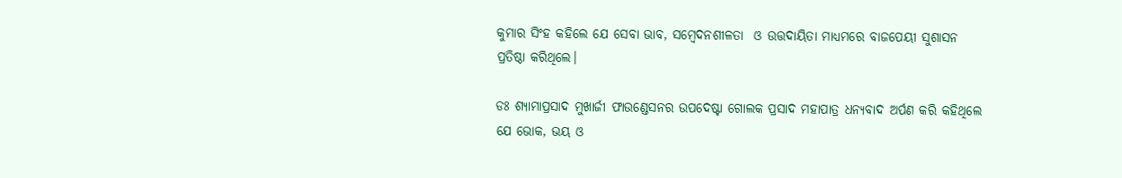କୁମାର ସିଂହ କହିଲେ ଯେ ସେବା ଭାବ, ସମ୍ବେଦନଶୀଳତା  ଓ ଉତ୍ତଦାୟିତା ମାଧ୍ୟମରେ ବାଜପେୟୀ ସୁଶାସନ ପ୍ରତିଷ୍ଠା କରିଥିଲେ।

ଡଃ ଶ୍ୟାମାପ୍ରସାଦ ମୁଖାର୍ଜୀ ଫାଉଣ୍ଡେସନର ଉପଦେଷ୍ଟା ଗୋଲକ ପ୍ରସାଦ ମହାପାତ୍ର ଧନ୍ୟବାଦ ଅର୍ପଣ କରି କହିଥିଲେ ଯେ ଭୋକ, ଭୟ ଓ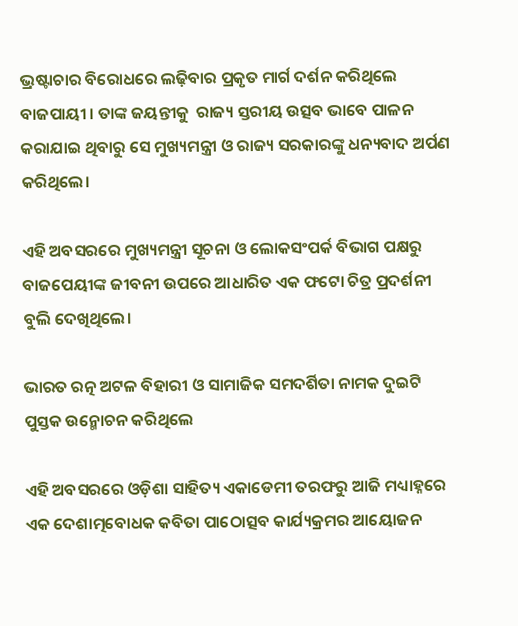ଭ୍ରଷ୍ଟାଚାର ବିରୋଧରେ ଲଢ଼ିବାର ପ୍ରକୃତ ମାର୍ଗ ଦର୍ଶନ କରିଥିଲେ ବାଜପାୟୀ । ତାଙ୍କ ଜୟନ୍ତୀକୁ  ରାଜ୍ୟ ସ୍ତରୀୟ ଉତ୍ସବ ଭାବେ ପାଳନ କରାଯାଇ ଥିବାରୁ ସେ ମୁଖ୍ୟମନ୍ତ୍ରୀ ଓ ରାଜ୍ୟ ସରକାରଙ୍କୁ ଧନ୍ୟବାଦ ଅର୍ପଣ କରିଥିଲେ।

ଏହି ଅବସରରେ ମୁଖ୍ୟମନ୍ତ୍ରୀ ସୂଚନା ଓ ଲୋକସଂପର୍କ ବିଭାଗ ପକ୍ଷରୁ ବାଜପେୟୀଙ୍କ ଜୀବନୀ ଉପରେ ଆଧାରିତ ଏକ ଫଟୋ ଚିତ୍ର ପ୍ରଦର୍ଶନୀ ବୁଲି ଦେଖିଥିଲେ।

ଭାରତ ରତ୍ନ ଅଟଳ ବିହାରୀ ଓ ସାମାଜିକ ସମଦର୍ଶିତା ନାମକ ଦୁଇଟି ପୁସ୍ତକ ଉନ୍ମୋଚନ କରିଥିଲେ

ଏହି ଅବସରରେ ଓଡ଼ିଶା ସାହିତ୍ୟ ଏକାଡେମୀ ତରଫରୁ ଆଜି ମଧ୍ୟାହ୍ନରେ  ଏକ ଦେଶାତ୍ମବୋଧକ କବିତା ପାଠୋତ୍ସବ କାର୍ଯ୍ୟକ୍ରମର ଆୟୋଜନ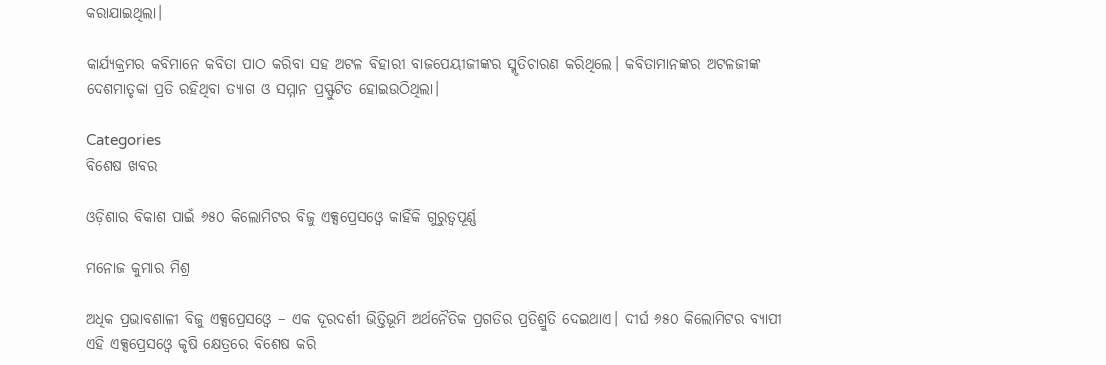କରାଯାଇଥିଲା।

କାର୍ଯ୍ୟକ୍ରମର କବିମାନେ କବିତା ପାଠ କରିବା ସହ ଅଟଳ ବିହାରୀ ବାଜପେୟୀଜୀଙ୍କର ସ୍ମୃତିଚାରଣ କରିଥିଲେ। କବିତାମାନଙ୍କର ଅଟଳଜୀଙ୍କ ଦେଶମାତୃକା ପ୍ରତି ରହିଥିବା ତ୍ୟାଗ ଓ ସମ୍ମାନ ପ୍ରସ୍ଫୁଟିତ ହୋଇଉଠିଥିଲା।

Categories
ବିଶେଷ ଖବର

ଓଡ଼ିଶାର ବିକାଶ ପାଇଁ ୬୫୦ କିଲୋମିଟର ବିଜୁ ଏକ୍ସପ୍ରେସଓ୍ୱେ କାହିଁକି ଗୁରୁତ୍ୱପୂର୍ଣ୍ଣ

ମନୋଜ କୁମାର ମିଶ୍ର

ଅଧିକ ପ୍ରଭାବଶାଳୀ ବିଜୁ ଏକ୍ସପ୍ରେସଓ୍ୱେ – ଏକ ଦୂରଦର୍ଶୀ ଭିତ୍ତିଭୂମି ଅର୍ଥନୈତିକ ପ୍ରଗତିର ପ୍ରତିଶ୍ରୁତି ଦେଇଥାଏ। ଦୀର୍ଘ ୬୫୦ କିଲୋମିଟର ବ୍ୟାପୀ ଏହି ଏକ୍ସପ୍ରେସଓ୍ୱେ କୃଷି କ୍ଷେତ୍ରରେ ବିଶେଷ କରି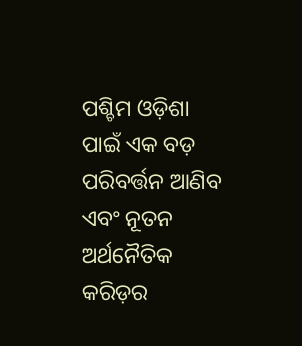ପଶ୍ଚିମ ଓଡ଼ିଶା ପାଇଁ ଏକ ବଡ଼ ପରିବର୍ତ୍ତନ ଆଣିବ ଏବଂ ନୂତନ ଅର୍ଥନୈତିକ କରିଡ଼ର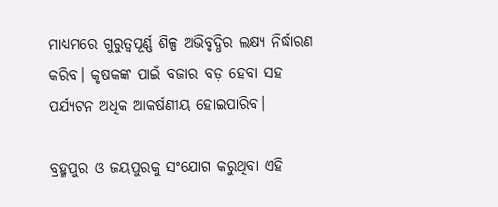ମାଧ୍ୟମରେ ଗୁରୁତ୍ୱପୂର୍ଣ୍ଣ ଶିଳ୍ପ ଅଭିବୃଦ୍ଧିର ଲକ୍ଷ୍ୟ ନିର୍ଦ୍ଧାରଣ କରିବ। କୃଷକଙ୍କ ପାଇଁ ବଜାର ବଡ଼ ହେବା ସହ ପର୍ଯ୍ୟଟନ ଅଧିକ ଆକର୍ଷଣୀୟ ହୋଇପାରିବ।

ବ୍ରହ୍ମପୁର ଓ ଜୟପୁରକୁ ସଂଯୋଗ କରୁଥିବା ଏହି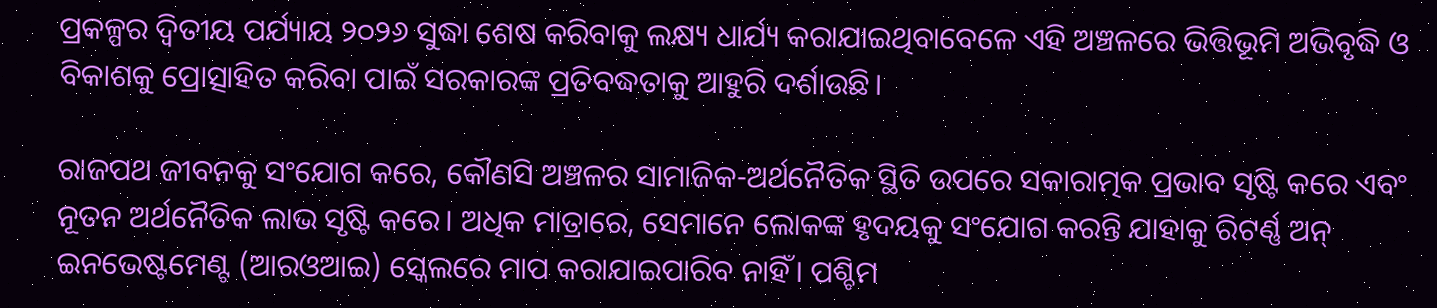ପ୍ରକଳ୍ପର ଦ୍ୱିତୀୟ ପର୍ଯ୍ୟାୟ ୨୦୨୬ ସୁଦ୍ଧା ଶେଷ କରିବାକୁ ଲକ୍ଷ୍ୟ ଧାର୍ଯ୍ୟ କରାଯାଇଥିବାବେଳେ ଏହି ଅଞ୍ଚଳରେ ଭିତ୍ତିଭୂମି ଅଭିବୃଦ୍ଧି ଓ ବିକାଶକୁ ପ୍ରୋତ୍ସାହିତ କରିବା ପାଇଁ ସରକାରଙ୍କ ପ୍ରତିବଦ୍ଧତାକୁ ଆହୁରି ଦର୍ଶାଉଛି।

ରାଜପଥ ଜୀବନକୁ ସଂଯୋଗ କରେ, କୌଣସି ଅଞ୍ଚଳର ସାମାଜିକ-ଅର୍ଥନୈତିକ ସ୍ଥିତି ଉପରେ ସକାରାତ୍ମକ ପ୍ରଭାବ ସୃଷ୍ଟି କରେ ଏବଂ ନୂତନ ଅର୍ଥନୈତିକ ଲାଭ ସୃଷ୍ଟି କରେ। ଅଧିକ ମାତ୍ରାରେ, ସେମାନେ ଲୋକଙ୍କ ହୃଦୟକୁ ସଂଯୋଗ କରନ୍ତି ଯାହାକୁ ରିଟର୍ଣ୍ଣ ଅନ୍‍ ଇନଭେଷ୍ଟମେଣ୍ଟ (ଆରଓଆଇ) ସ୍କେଲରେ ମାପ କରାଯାଇପାରିବ ନାହିଁ। ପଶ୍ଚିମ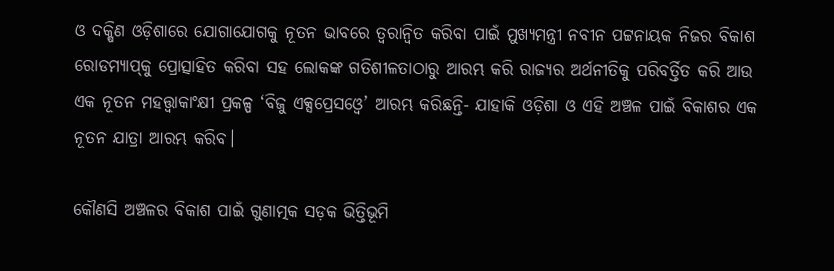ଓ ଦକ୍ଷିଣ ଓଡ଼ିଶାରେ ଯୋଗାଯୋଗକୁ ନୂତନ ଭାବରେ ତ୍ୱରାନ୍ୱିତ କରିବା ପାଇଁ ମୁଖ୍ୟମନ୍ତ୍ରୀ ନବୀନ ପଟ୍ଟନାୟକ ନିଜର ବିକାଶ ରୋଡମ୍ୟାପ୍‍କୁ ପ୍ରୋତ୍ସାହିତ କରିବା ସହ ଲୋକଙ୍କ ଗତିଶୀଳତାଠାରୁ ଆରମ୍ଭ କରି ରାଜ୍ୟର ଅର୍ଥନୀତିକୁ ପରିବର୍ତ୍ତିତ କରି ଆଉ ଏକ ନୂତନ ମହତ୍ତ୍ୱାକାଂକ୍ଷୀ ପ୍ରକଳ୍ପ ‘ବିଜୁ ଏକ୍ସପ୍ରେସଓ୍ୱେ’ ଆରମ୍ଭ କରିଛନ୍ତି- ଯାହାକି ଓଡ଼ିଶା ଓ ଏହି ଅଞ୍ଚଳ ପାଇଁ ବିକାଶର ଏକ ନୂତନ ଯାତ୍ରା ଆରମ୍ଭ କରିବ।

କୌଣସି ଅଞ୍ଚଳର ବିକାଶ ପାଇଁ ଗୁଣାତ୍ମକ ସଡ଼କ ଭିତ୍ତିଭୂମି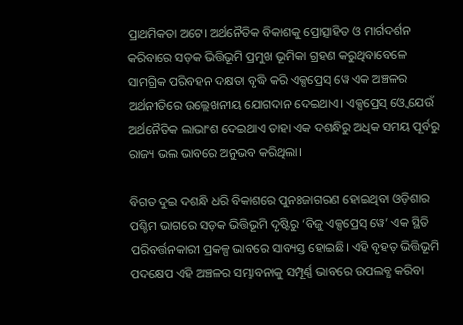ପ୍ରାଥମିକତା ଅଟେ। ଅର୍ଥନୈତିକ ବିକାଶକୁ ପ୍ରୋତ୍ସାହିତ ଓ ମାର୍ଗଦର୍ଶନ କରିବାରେ ସଡ଼କ ଭିତ୍ତିଭୂମି ପ୍ରମୁଖ ଭୂମିକା ଗ୍ରହଣ କରୁଥିବାବେଳେ ସାମଗ୍ରିକ ପରିବହନ ଦକ୍ଷତା ବୃଦ୍ଧି କରି ଏକ୍ସପ୍ରେସ୍ ୱେ ଏକ ଅଞ୍ଚଳର ଅର୍ଥନୀତିରେ ଉଲ୍ଲେଖନୀୟ ଯୋଗଦାନ ଦେଇଥାଏ। ଏକ୍ସପ୍ରେସ୍‍ ଓ୍ୱେ ଯେଉଁ ଅର୍ଥନୈତିକ ଲାଭାଂଶ ଦେଇଥାଏ ତାହା ଏକ ଦଶନ୍ଧିରୁ ଅଧିକ ସମୟ ପୂର୍ବରୁ ରାଜ୍ୟ ଭଲ ଭାବରେ ଅନୁଭବ କରିଥିଲା।

ବିଗତ ଦୁଇ ଦଶନ୍ଧି ଧରି ବିକାଶରେ ପୁନଃଜାଗରଣ ହୋଇଥିବା ଓଡ଼ିଶାର ପଶ୍ଚିମ ଭାଗରେ ସଡ଼କ ଭିତ୍ତିଭୂମି ଦୃଷ୍ଟିରୁ ‘ବିଜୁ ଏକ୍ସପ୍ରେସ୍ ୱେ’ ଏକ ସ୍ଥିତି ପରିବର୍ତ୍ତନକାରୀ ପ୍ରକଳ୍ପ ଭାବରେ ସାବ୍ୟସ୍ତ ହୋଇଛି। ଏହି ବୃହତ୍‍ ଭିତ୍ତିଭୂମି ପଦକ୍ଷେପ ଏହି ଅଞ୍ଚଳର ସମ୍ଭାବନାକୁ ସମ୍ପୂର୍ଣ୍ଣ ଭାବରେ ଉପଲବ୍ଧ କରିବା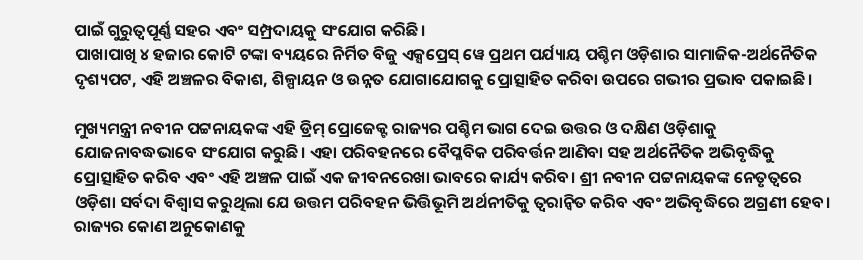ପାଇଁ ଗୁରୁତ୍ୱପୂର୍ଣ୍ଣ ସହର ଏବଂ ସମ୍ପ୍ରଦାୟକୁ ସଂଯୋଗ କରିଛି।
ପାଖାପାଖି ୪ ହଜାର କୋଟି ଟଙ୍କା ବ୍ୟୟରେ ନିର୍ମିତ ବିଜୁ ଏକ୍ସପ୍ରେସ୍ ୱେ ପ୍ରଥମ ପର୍ଯ୍ୟାୟ ପଶ୍ଚିମ ଓଡ଼ିଶାର ସାମାଜିକ-ଅର୍ଥନୈତିକ ଦୃଶ୍ୟପଟ, ଏହି ଅଞ୍ଚଳର ବିକାଶ, ଶିଳ୍ପାୟନ ଓ ଉନ୍ନତ ଯୋଗାଯୋଗକୁ ପ୍ରୋତ୍ସାହିତ କରିବା ଉପରେ ଗଭୀର ପ୍ରଭାବ ପକାଇଛି।

ମୁଖ୍ୟମନ୍ତ୍ରୀ ନବୀନ ପଟ୍ଟନାୟକଙ୍କ ଏହି ଡ୍ରିମ୍ ପ୍ରୋଜେକ୍ଟ ରାଜ୍ୟର ପଶ୍ଚିମ ଭାଗ ଦେଇ ଉତ୍ତର ଓ ଦକ୍ଷିଣ ଓଡ଼ିଶାକୁ ଯୋଜନାବଦ୍ଧଭାବେ ସଂଯୋଗ କରୁଛି। ଏହା ପରିବହନରେ ବୈପ୍ଳବିକ ପରିବର୍ତ୍ତନ ଆଣିବା ସହ ଅର୍ଥନୈତିକ ଅଭିବୃଦ୍ଧିକୁ ପ୍ରୋତ୍ସାହିତ କରିବ ଏବଂ ଏହି ଅଞ୍ଚଳ ପାଇଁ ଏକ ଜୀବନରେଖା ଭାବରେ କାର୍ଯ୍ୟ କରିବ। ଶ୍ରୀ ନବୀନ ପଟ୍ଟନାୟକଙ୍କ ନେତୃତ୍ୱରେ ଓଡ଼ିଶା ସର୍ବଦା ବିଶ୍ୱାସ କରୁଥିଲା ଯେ ଉତ୍ତମ ପରିବହନ ଭିତ୍ତିଭୂମି ଅର୍ଥନୀତିକୁ ତ୍ୱରାନ୍ୱିତ କରିବ ଏବଂ ଅଭିବୃଦ୍ଧିରେ ଅଗ୍ରଣୀ ହେବ। ରାଜ୍ୟର କୋଣ ଅନୁକୋଣକୁ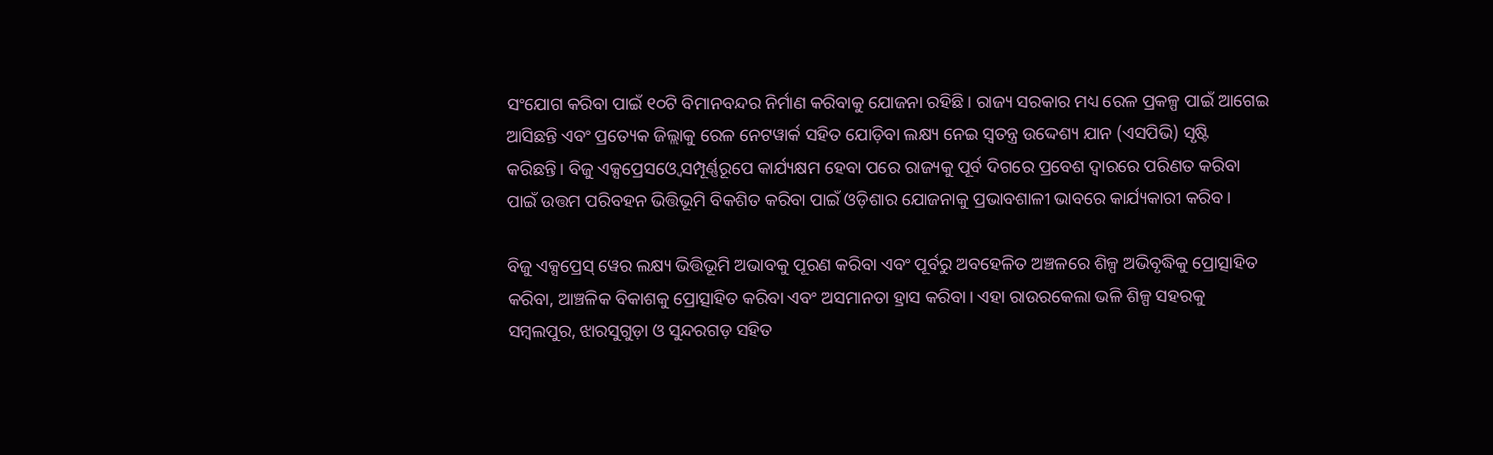ସଂଯୋଗ କରିବା ପାଇଁ ୧୦ଟି ବିମାନବନ୍ଦର ନିର୍ମାଣ କରିବାକୁ ଯୋଜନା ରହିଛି। ରାଜ୍ୟ ସରକାର ମଧ୍ୟ ରେଳ ପ୍ରକଳ୍ପ ପାଇଁ ଆଗେଇ ଆସିଛନ୍ତି ଏବଂ ପ୍ରତ୍ୟେକ ଜିଲ୍ଲାକୁ ରେଳ ନେଟୱାର୍କ ସହିତ ଯୋଡ଼ିବା ଲକ୍ଷ୍ୟ ନେଇ ସ୍ୱତନ୍ତ୍ର ଉଦ୍ଦେଶ୍ୟ ଯାନ (ଏସପିଭି) ସୃଷ୍ଟି କରିଛନ୍ତି। ବିଜୁ ଏକ୍ସପ୍ରେସଓ୍ୱେ ସମ୍ପୂର୍ଣ୍ଣରୂପେ କାର୍ଯ୍ୟକ୍ଷମ ହେବା ପରେ ରାଜ୍ୟକୁ ପୂର୍ବ ଦିଗରେ ପ୍ରବେଶ ଦ୍ୱାରରେ ପରିଣତ କରିବା ପାଇଁ ଉତ୍ତମ ପରିବହନ ଭିତ୍ତିଭୂମି ବିକଶିତ କରିବା ପାଇଁ ଓଡ଼ିଶାର ଯୋଜନାକୁ ପ୍ରଭାବଶାଳୀ ଭାବରେ କାର୍ଯ୍ୟକାରୀ କରିବ।

ବିଜୁ ଏକ୍ସପ୍ରେସ୍ ୱେର ଲକ୍ଷ୍ୟ ଭିତ୍ତିଭୂମି ଅଭାବକୁ ପୂରଣ କରିବା ଏବଂ ପୂର୍ବରୁ ଅବହେଳିତ ଅଞ୍ଚଳରେ ଶିଳ୍ପ ଅଭିବୃଦ୍ଧିକୁ ପ୍ରୋତ୍ସାହିତ କରିବା, ଆଞ୍ଚଳିକ ବିକାଶକୁ ପ୍ରୋତ୍ସାହିତ କରିବା ଏବଂ ଅସମାନତା ହ୍ରାସ କରିବା। ଏହା ରାଉରକେଲା ଭଳି ଶିଳ୍ପ ସହରକୁ ସମ୍ବଲପୁର, ଝାରସୁଗୁଡ଼ା ଓ ସୁନ୍ଦରଗଡ଼ ସହିତ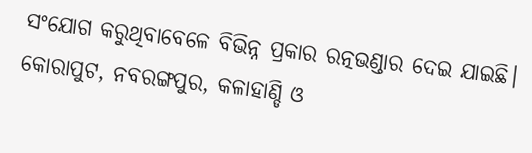ସଂଯୋଗ କରୁଥିବାବେଳେ ବିଭିନ୍ନ ପ୍ରକାର ରତ୍ନଭଣ୍ଡାର ଦେଇ ଯାଇଛି। କୋରାପୁଟ, ନବରଙ୍ଗପୁର, କଳାହାଣ୍ଡି ଓ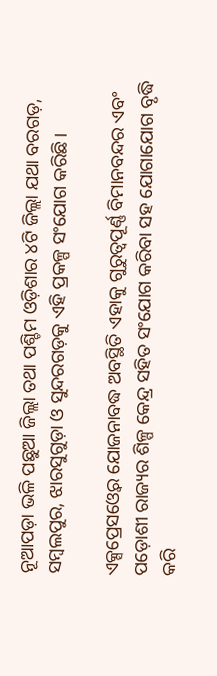ନୂଆପଡ଼ା ଭଳି ପଛୁଆ ଜିଲ୍ଲା ତଥା ପଶ୍ଚିମ ଓଡ଼ିଶାର ୪ଟି ଜିଲ୍ଲା ଯଥା ବରଗଡ଼, ସମ୍ବଲପୁର, ଝାରସୁଗୁଡ଼ା ଓ ସୁନ୍ଦରଗଡ଼କୁ ଏହି ପ୍ରକଳ୍ପ ସଂଯୋଗ କରିଛି।

ଏକ୍ସପ୍ରେସଓ୍ୱେର ଯୋଜନାବଦ୍ଧ ଅବସ୍ଥିତି ଏହାକୁ ଗୁରୁତ୍ୱପୂର୍ଣ୍ଣ ବିମାନବନ୍ଦର ଏବଂ ପଡ଼ୋଶୀ ରାଜ୍ୟର ଶିଳ୍ପ କେନ୍ଦ୍ର ସହିତ ସଂଯୋଗ କରିବା ସହ ଯୋଗାଯୋଗ ବୃଦ୍ଧି କରି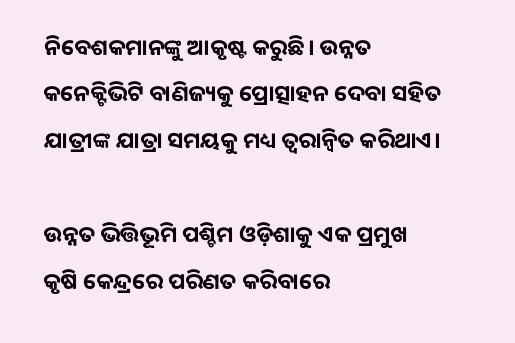ନିବେଶକମାନଙ୍କୁ ଆକୃଷ୍ଟ କରୁଛି। ଉନ୍ନତ କନେକ୍ଟିଭିଟି ବାଣିଜ୍ୟକୁ ପ୍ରୋତ୍ସାହନ ଦେବା ସହିତ ଯାତ୍ରୀଙ୍କ ଯାତ୍ରା ସମୟକୁ ମଧ୍ୟ ତ୍ୱରାନ୍ୱିତ କରିଥାଏ।

ଉନ୍ନତ ଭିତ୍ତିଭୂମି ପଶ୍ଚିମ ଓଡ଼ିଶାକୁ ଏକ ପ୍ରମୁଖ କୃଷି କେନ୍ଦ୍ରରେ ପରିଣତ କରିବାରେ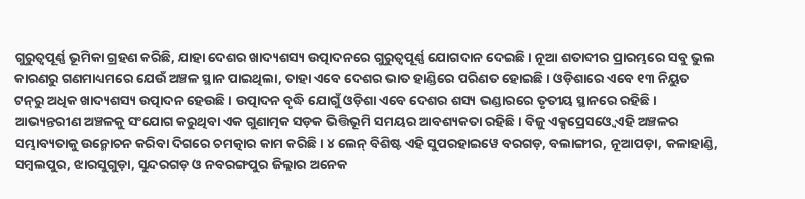ଗୁରୁତ୍ୱପୂର୍ଣ୍ଣ ଭୂମିକା ଗ୍ରହଣ କରିଛି, ଯାହା ଦେଶର ଖାଦ୍ୟଶସ୍ୟ ଉତ୍ପାଦନରେ ଗୁରୁତ୍ୱପୂର୍ଣ୍ଣ ଯୋଗଦାନ ଦେଇଛି। ନୂଆ ଶତାବ୍ଦୀର ପ୍ରାରମ୍ଭରେ ସବୁ ଭୁଲ କାରଣରୁ ଗଣମାଧ୍ୟମରେ ଯେଉଁ ଅଞ୍ଚଳ ସ୍ଥାନ ପାଇଥିଲା, ତାହା ଏବେ ଦେଶର ଭାତ ହାଣ୍ଡିରେ ପରିଣତ ହୋଇଛି। ଓଡ଼ିଶାରେ ଏବେ ୧୩ ନିୟୁତ ଟନ୍‍ରୁ ଅଧିକ ଖାଦ୍ୟଶସ୍ୟ ଉତ୍ପାଦନ ହେଉଛି। ଉତ୍ପାଦନ ବୃଦ୍ଧି ଯୋଗୁଁ ଓଡ଼ିଶା ଏବେ ଦେଶର ଶସ୍ୟ ଭଣ୍ଡାରରେ ତୃତୀୟ ସ୍ଥାନରେ ରହିଛି। ଆଭ୍ୟନ୍ତରୀଣ ଅଞ୍ଚଳକୁ ସଂଯୋଗ କରୁଥିବା ଏକ ଗୁଣାତ୍ମକ ସଡ଼କ ଭିତ୍ତିଭୂମି ସମୟର ଆବଶ୍ୟକତା ରହିଛି। ବିଜୁ ଏକ୍ସପ୍ରେସଓ୍ୱେ ଏହି ଅଞ୍ଚଳର ସମ୍ଭାବ୍ୟତାକୁ ଉନ୍ମୋଚନ କରିବା ଦିଗରେ ଚମତ୍କାର କାମ କରିଛି। ୪ ଲେନ୍ ବିଶିଷ୍ଟ ଏହି ସୁପରହାଇୱେ ବରଗଡ଼, ବଲାଙ୍ଗୀର, ନୂଆପଡ଼ା, କଳାହାଣ୍ଡି, ସମ୍ବଲପୁର, ଝାରସୁଗୁଡ଼ା, ସୁନ୍ଦରଗଡ଼ ଓ ନବରଙ୍ଗପୁର ଜିଲ୍ଲାର ଅନେକ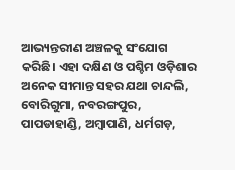ଆଭ୍ୟନ୍ତରୀଣ ଅଞ୍ଚଳକୁ ସଂଯୋଗ କରିଛି। ଏହା ଦକ୍ଷିଣ ଓ ପଶ୍ଚିମ ଓଡ଼ିଶାର ଅନେକ ସୀମାନ୍ତ ସହର ଯଥା ଚାନ୍ଦଲି, ବୋରିଗୁମା, ନବରଙ୍ଗପୁର, ପାପଡାହାଣ୍ଡି, ଅମ୍ବାପାଣି, ଧର୍ମଗଡ଼,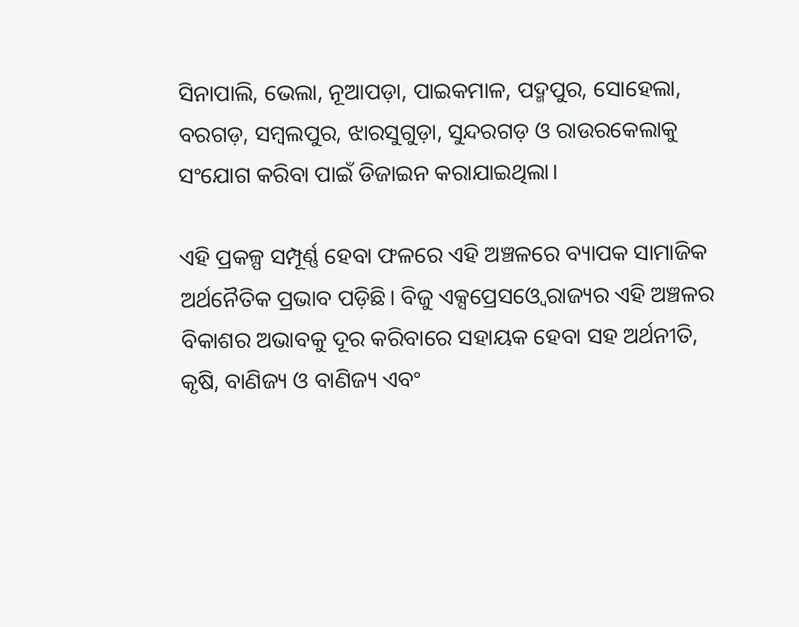ସିନାପାଲି, ଭେଲା, ନୂଆପଡ଼ା, ପାଇକମାଳ, ପଦ୍ମପୁର, ସୋହେଲା, ବରଗଡ଼, ସମ୍ବଲପୁର, ଝାରସୁଗୁଡ଼ା, ସୁନ୍ଦରଗଡ଼ ଓ ରାଉରକେଲାକୁ ସଂଯୋଗ କରିବା ପାଇଁ ଡିଜାଇନ କରାଯାଇଥିଲା।

ଏହି ପ୍ରକଳ୍ପ ସମ୍ପୂର୍ଣ୍ଣ ହେବା ଫଳରେ ଏହି ଅଞ୍ଚଳରେ ବ୍ୟାପକ ସାମାଜିକ ଅର୍ଥନୈତିକ ପ୍ରଭାବ ପଡ଼ିଛି। ବିଜୁ ଏକ୍ସପ୍ରେସଓ୍ୱେ ରାଜ୍ୟର ଏହି ଅଞ୍ଚଳର ବିକାଶର ଅଭାବକୁ ଦୂର କରିବାରେ ସହାୟକ ହେବା ସହ ଅର୍ଥନୀତି, କୃଷି, ବାଣିଜ୍ୟ ଓ ବାଣିଜ୍ୟ ଏବଂ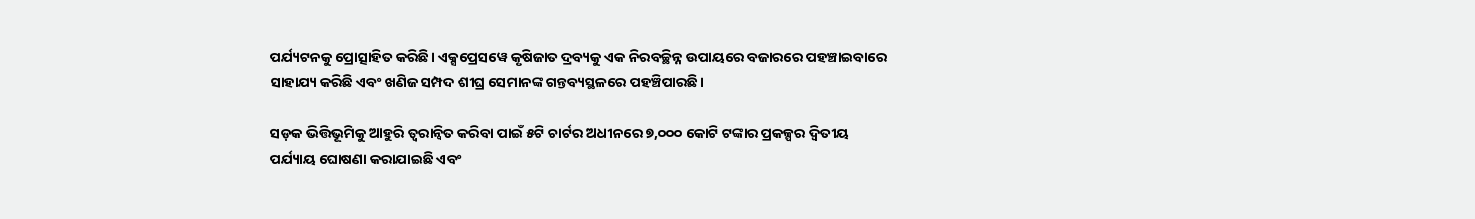ପର୍ଯ୍ୟଟନକୁ ପ୍ରୋତ୍ସାହିତ କରିଛି। ଏକ୍ସପ୍ରେସୱେ କୃଷିଜାତ ଦ୍ରବ୍ୟକୁ ଏକ ନିରବଚ୍ଛିନ୍ନ ଉପାୟରେ ବଜାରରେ ପହଞ୍ଚାଇବାରେ ସାହାଯ୍ୟ କରିଛି ଏବଂ ଖଣିଜ ସମ୍ପଦ ଶୀଘ୍ର ସେମାନଙ୍କ ଗନ୍ତବ୍ୟସ୍ଥଳରେ ପହଞ୍ଚିପାରଛି।

ସଡ଼କ ଭିତ୍ତିଭୂମିକୁ ଆହୁରି ତ୍ୱରାନ୍ୱିତ କରିବା ପାଇଁ ୫ଟି ଚାର୍ଟର ଅଧୀନରେ ୭,୦୦୦ କୋଟି ଟଙ୍କାର ପ୍ରକଳ୍ପର ଦ୍ୱିତୀୟ ପର୍ଯ୍ୟାୟ ଘୋଷଣା କରାଯାଇଛି ଏବଂ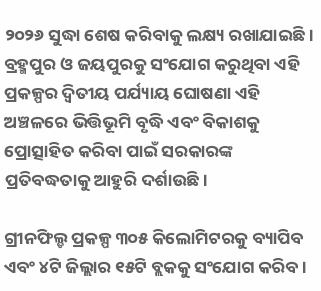୨୦୨୬ ସୁଦ୍ଧା ଶେଷ କରିବାକୁ ଲକ୍ଷ୍ୟ ରଖାଯାଇଛି। ବ୍ରହ୍ମପୁର ଓ ଜୟପୁରକୁ ସଂଯୋଗ କରୁଥିବା ଏହି ପ୍ରକଳ୍ପର ଦ୍ୱିତୀୟ ପର୍ଯ୍ୟାୟ ଘୋଷଣା ଏହି ଅଞ୍ଚଳରେ ଭିତ୍ତିଭୂମି ବୃଦ୍ଧି ଏବଂ ବିକାଶକୁ ପ୍ରୋତ୍ସାହିତ କରିବା ପାଇଁ ସରକାରଙ୍କ ପ୍ରତିବଦ୍ଧତାକୁ ଆହୁରି ଦର୍ଶାଉଛି।

ଗ୍ରୀନଫିଲ୍ଡ ପ୍ରକଳ୍ପ ୩୦୫ କିଲୋମିଟରକୁ ବ୍ୟାପିବ ଏବଂ ୪ଟି ଜିଲ୍ଲାର ୧୫ଟି ବ୍ଲକକୁ ସଂଯୋଗ କରିବ।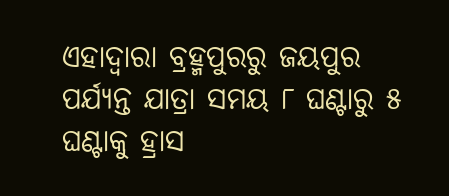ଏହାଦ୍ୱାରା ବ୍ରହ୍ମପୁରରୁ ଜୟପୁର ପର୍ଯ୍ୟନ୍ତ ଯାତ୍ରା ସମୟ ୮ ଘଣ୍ଟାରୁ ୫ ଘଣ୍ଟାକୁ ହ୍ରାସ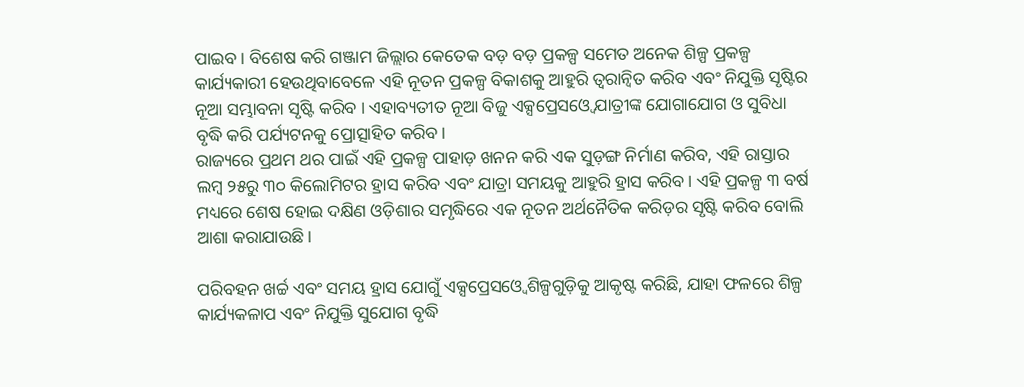ପାଇବ। ବିଶେଷ କରି ଗଞ୍ଜାମ ଜିଲ୍ଲାର କେତେକ ବଡ଼ ବଡ଼ ପ୍ରକଳ୍ପ ସମେତ ଅନେକ ଶିଳ୍ପ ପ୍ରକଳ୍ପ କାର୍ଯ୍ୟକାରୀ ହେଉଥିବାବେଳେ ଏହି ନୂତନ ପ୍ରକଳ୍ପ ବିକାଶକୁ ଆହୁରି ତ୍ୱରାନ୍ୱିତ କରିବ ଏବଂ ନିଯୁକ୍ତି ସୃଷ୍ଟିର ନୂଆ ସମ୍ଭାବନା ସୃଷ୍ଟି କରିବ । ଏହାବ୍ୟତୀତ ନୂଆ ବିଜୁ ଏକ୍ସପ୍ରେସଓ୍ୱେ ଯାତ୍ରୀଙ୍କ ଯୋଗାଯୋଗ ଓ ସୁବିଧା ବୃଦ୍ଧି କରି ପର୍ଯ୍ୟଟନକୁ ପ୍ରୋତ୍ସାହିତ କରିବ।
ରାଜ୍ୟରେ ପ୍ରଥମ ଥର ପାଇଁ ଏହି ପ୍ରକଳ୍ପ ପାହାଡ଼ ଖନନ କରି ଏକ ସୁଡ଼ଙ୍ଗ ନିର୍ମାଣ କରିବ, ଏହି ରାସ୍ତାର ଲମ୍ବ ୨୫ରୁ ୩୦ କିଲୋମିଟର ହ୍ରାସ କରିବ ଏବଂ ଯାତ୍ରା ସମୟକୁ ଆହୁରି ହ୍ରାସ କରିବ। ଏହି ପ୍ରକଳ୍ପ ୩ ବର୍ଷ ମଧ୍ୟରେ ଶେଷ ହୋଇ ଦକ୍ଷିଣ ଓଡ଼ିଶାର ସମୃଦ୍ଧିରେ ଏକ ନୂତନ ଅର୍ଥନୈତିକ କରିଡ଼ର ସୃଷ୍ଟି କରିବ ବୋଲି ଆଶା କରାଯାଉଛି।

ପରିବହନ ଖର୍ଚ୍ଚ ଏବଂ ସମୟ ହ୍ରାସ ଯୋଗୁଁ ଏକ୍ସପ୍ରେସଓ୍ୱେ ଶିଳ୍ପଗୁଡ଼ିକୁ ଆକୃଷ୍ଟ କରିଛି, ଯାହା ଫଳରେ ଶିଳ୍ପ କାର୍ଯ୍ୟକଳାପ ଏବଂ ନିଯୁକ୍ତି ସୁଯୋଗ ବୃଦ୍ଧି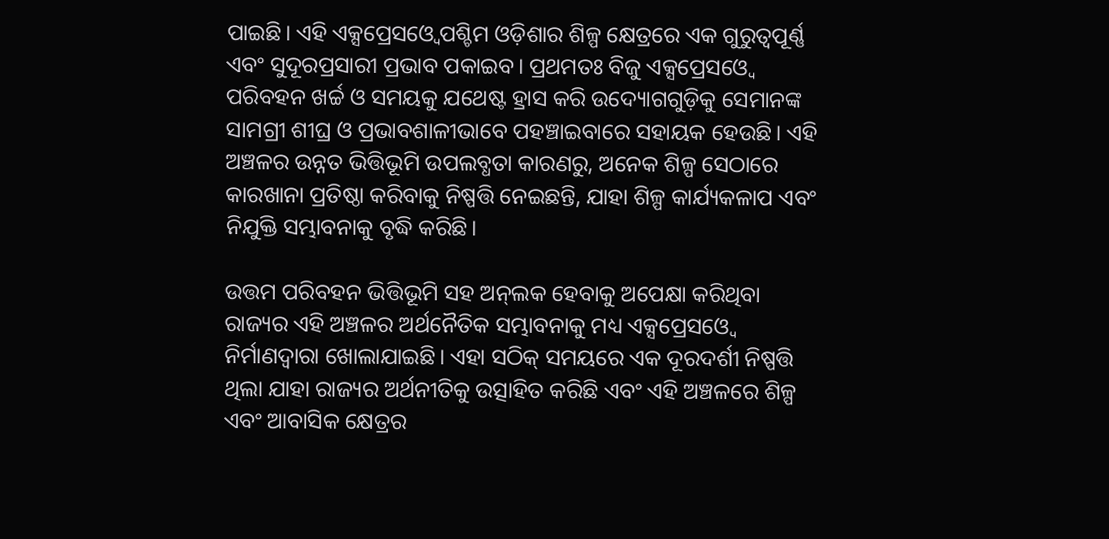ପାଇଛି। ଏହି ଏକ୍ସପ୍ରେସଓ୍ୱେ ପଶ୍ଚିମ ଓଡ଼ିଶାର ଶିଳ୍ପ କ୍ଷେତ୍ରରେ ଏକ ଗୁରୁତ୍ୱପୂର୍ଣ୍ଣ ଏବଂ ସୁଦୂରପ୍ରସାରୀ ପ୍ରଭାବ ପକାଇବ। ପ୍ରଥମତଃ ବିଜୁ ଏକ୍ସପ୍ରେସଓ୍ୱେ ପରିବହନ ଖର୍ଚ୍ଚ ଓ ସମୟକୁ ଯଥେଷ୍ଟ ହ୍ରାସ କରି ଉଦ୍ୟୋଗଗୁଡ଼ିକୁ ସେମାନଙ୍କ ସାମଗ୍ରୀ ଶୀଘ୍ର ଓ ପ୍ରଭାବଶାଳୀଭାବେ ପହଞ୍ଚାଇବାରେ ସହାୟକ ହେଉଛି। ଏହି ଅଞ୍ଚଳର ଉନ୍ନତ ଭିତ୍ତିଭୂମି ଉପଲବ୍ଧତା କାରଣରୁ, ଅନେକ ଶିଳ୍ପ ସେଠାରେ କାରଖାନା ପ୍ରତିଷ୍ଠା କରିବାକୁ ନିଷ୍ପତ୍ତି ନେଇଛନ୍ତି, ଯାହା ଶିଳ୍ପ କାର୍ଯ୍ୟକଳାପ ଏବଂ ନିଯୁକ୍ତି ସମ୍ଭାବନାକୁ ବୃଦ୍ଧି କରିଛି।

ଉତ୍ତମ ପରିବହନ ଭିତ୍ତିଭୂମି ସହ ଅନ୍‍ଲକ ହେବାକୁ ଅପେକ୍ଷା କରିଥିବା ରାଜ୍ୟର ଏହି ଅଞ୍ଚଳର ଅର୍ଥନୈତିକ ସମ୍ଭାବନାକୁ ମଧ୍ୟ ଏକ୍ସପ୍ରେସଓ୍ୱେ ନିର୍ମାଣଦ୍ୱାରା ଖୋଲାଯାଇଛି। ଏହା ସଠିକ୍ ସମୟରେ ଏକ ଦୂରଦର୍ଶୀ ନିଷ୍ପତ୍ତି ଥିଲା ଯାହା ରାଜ୍ୟର ଅର୍ଥନୀତିକୁ ଉତ୍ସାହିତ କରିଛି ଏବଂ ଏହି ଅଞ୍ଚଳରେ ଶିଳ୍ପ ଏବଂ ଆବାସିକ କ୍ଷେତ୍ରର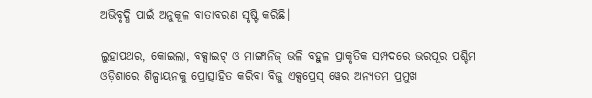ଅଭିବୃଦ୍ଧି ପାଇଁ ଅନୁକୂଳ ବାତାବରଣ ସୃଷ୍ଟି କରିଛି।

ଲୁହାପଥର, କୋଇଲା, ବକ୍ସାଇଟ୍ ଓ ମାଙ୍ଗାନିଜ୍ ଭଳି ବହୁଳ ପ୍ରାକୃତିକ ସମ୍ପଦରେ ଭରପୂର ପଶ୍ଚିମ ଓଡ଼ିଶାରେ ଶିଳ୍ପାୟନକୁ ପ୍ରୋତ୍ସାହିତ କରିବା ବିଜୁ ଏକ୍ସପ୍ରେସ୍ ୱେର ଅନ୍ୟତମ ପ୍ରମୁଖ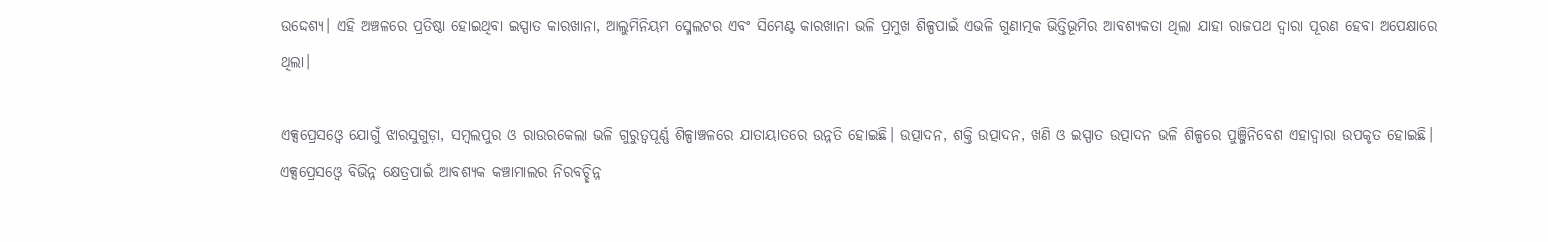ଉଦ୍ଦେଶ୍ୟ। ଏହି ଅଞ୍ଚଳରେ ପ୍ରତିଷ୍ଠା ହୋଇଥିବା ଇସ୍ପାତ କାରଖାନା, ଆଲୁମିନିୟମ ସ୍ମେଲଟର ଏବଂ ସିମେଣ୍ଟ କାରଖାନା ଭଳି ପ୍ରମୁଖ ଶିଳ୍ପପାଇଁ ଏଭଳି ଗୁଣାତ୍ମକ ଭିତ୍ତିଭୂମିର ଆବଶ୍ୟକତା ଥିଲା ଯାହା ରାଜପଥ ଦ୍ୱାରା ପୂରଣ ହେବା ଅପେକ୍ଷାରେ ଥିଲା।

ଏକ୍ସପ୍ରେସଓ୍ୱେ ଯୋଗୁଁ ଝାରସୁଗୁଡ଼ା, ସମ୍ବଲପୁର ଓ ରାଉରକେଲା ଭଳି ଗୁରୁତ୍ୱପୂର୍ଣ୍ଣ ଶିଳ୍ପାଞ୍ଚଳରେ ଯାତାୟାତରେ ଉନ୍ନତି ହୋଇଛି। ଉତ୍ପାଦନ, ଶକ୍ତି ଉତ୍ପାଦନ, ଖଣି ଓ ଇସ୍ପାତ ଉତ୍ପାଦନ ଭଳି ଶିଳ୍ପରେ ପୁଞ୍ଜିନିବେଶ ଏହାଦ୍ୱାରା ଉପକୃତ ହୋଇଛି। ଏକ୍ସପ୍ରେସଓ୍ୱେ ବିଭିନ୍ନ କ୍ଷେତ୍ରପାଇଁ ଆବଶ୍ୟକ କଞ୍ଚାମାଲର ନିରବଚ୍ଛିନ୍ନ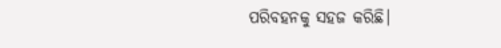ପରିବହନକୁ ସହଜ କରିଛି।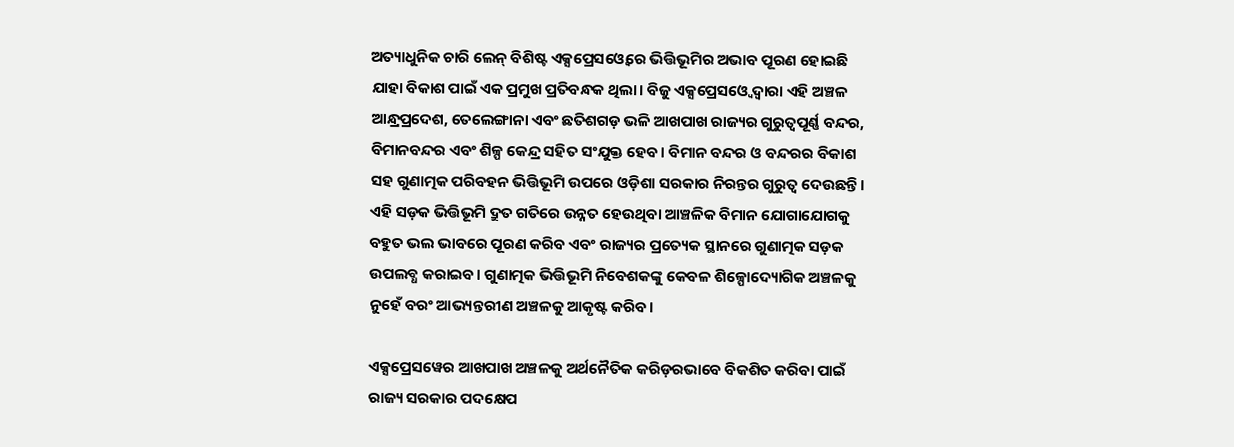ଅତ୍ୟାଧୁନିକ ଚାରି ଲେନ୍ ବିଶିଷ୍ଟ ଏକ୍ସପ୍ରେସଓ୍ୱେରେ ଭିତ୍ତିଭୂମିର ଅଭାବ ପୂରଣ ହୋଇଛି ଯାହା ବିକାଶ ପାଇଁ ଏକ ପ୍ରମୁଖ ପ୍ରତିବନ୍ଧକ ଥିଲା। ବିଜୁ ଏକ୍ସପ୍ରେସଓ୍ୱେ ଦ୍ୱାରା ଏହି ଅଞ୍ଚଳ ଆନ୍ଧ୍ରପ୍ରଦେଶ, ତେଲେଙ୍ଗାନା ଏବଂ ଛତିଶଗଡ଼ ଭଳି ଆଖପାଖ ରାଜ୍ୟର ଗୁରୁତ୍ୱପୂର୍ଣ୍ଣ ବନ୍ଦର, ବିମାନବନ୍ଦର ଏବଂ ଶିଳ୍ପ କେନ୍ଦ୍ର ସହିତ ସଂଯୁକ୍ତ ହେବ। ବିମାନ ବନ୍ଦର ଓ ବନ୍ଦରର ବିକାଶ ସହ ଗୁଣାତ୍ମକ ପରିବହନ ଭିତ୍ତିଭୂମି ଉପରେ ଓଡ଼ିଶା ସରକାର ନିରନ୍ତର ଗୁରୁତ୍ୱ ଦେଉଛନ୍ତି। ଏହି ସଡ଼କ ଭିତ୍ତିଭୂମି ଦ୍ରୁତ ଗତିରେ ଉନ୍ନତ ହେଉଥିବା ଆଞ୍ଚଳିକ ବିମାନ ଯୋଗାଯୋଗକୁ ବହୁତ ଭଲ ଭାବରେ ପୂରଣ କରିବ ଏବଂ ରାଜ୍ୟର ପ୍ରତ୍ୟେକ ସ୍ଥାନରେ ଗୁଣାତ୍ମକ ସଡ଼କ ଉପଲବ୍ଧ କରାଇବ। ଗୁଣାତ୍ମକ ଭିତ୍ତିଭୂମି ନିବେଶକଙ୍କୁ କେବଳ ଶିଳ୍ପୋଦ୍ୟୋଗିକ ଅଞ୍ଚଳକୁ ନୁହେଁ ବରଂ ଆଭ୍ୟନ୍ତରୀଣ ଅଞ୍ଚଳକୁ ଆକୃଷ୍ଟ କରିବ।

ଏକ୍ସପ୍ରେସୱେର ଆଖପାଖ ଅଞ୍ଚଳକୁ ଅର୍ଥନୈତିକ କରିଡ଼ରଭାବେ ବିକଶିତ କରିବା ପାଇଁ ରାଜ୍ୟ ସରକାର ପଦକ୍ଷେପ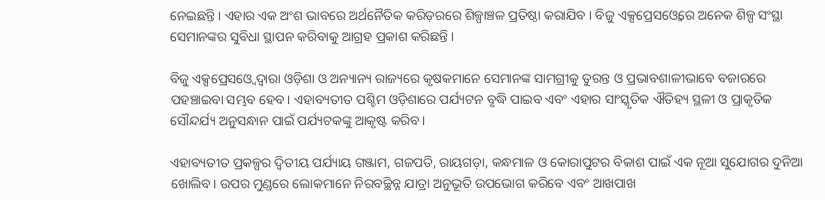ନେଇଛନ୍ତି । ଏହାର ଏକ ଅଂଶ ଭାବରେ ଅର୍ଥନୈତିକ କରିଡ଼ରରେ ଶିଳ୍ପାଞ୍ଚଳ ପ୍ରତିଷ୍ଠା କରାଯିବ । ବିଜୁ ଏକ୍ସପ୍ରେସଓ୍ୱେରେ ଅନେକ ଶିଳ୍ପ ସଂସ୍ଥା ସେମାନଙ୍କର ସୁବିଧା ସ୍ଥାପନ କରିବାକୁ ଆଗ୍ରହ ପ୍ରକାଶ କରିଛନ୍ତି ।

ବିଜୁ ଏକ୍ସପ୍ରେସଓ୍ୱେ ଦ୍ୱାରା ଓଡ଼ିଶା ଓ ଅନ୍ୟାନ୍ୟ ରାଜ୍ୟରେ କୃଷକମାନେ ସେମାନଙ୍କ ସାମଗ୍ରୀକୁ ତୁରନ୍ତ ଓ ପ୍ରଭାବଶାଳୀଭାବେ ବଜାରରେ ପହଞ୍ଚାଇବା ସମ୍ଭବ ହେବ। ଏହାବ୍ୟତୀତ ପଶ୍ଚିମ ଓଡ଼ିଶାରେ ପର୍ଯ୍ୟଟନ ବୃଦ୍ଧି ପାଇବ ଏବଂ ଏହାର ସାଂସ୍କୃତିକ ଐତିହ୍ୟ ସ୍ଥଳୀ ଓ ପ୍ରାକୃତିକ ସୌନ୍ଦର୍ଯ୍ୟ ଅନୁସନ୍ଧାନ ପାଇଁ ପର୍ଯ୍ୟଟକଙ୍କୁ ଆକୃଷ୍ଟ କରିବ।

ଏହାବ୍ୟତୀତ ପ୍ରକଳ୍ପର ଦ୍ୱିତୀୟ ପର୍ଯ୍ୟାୟ ଗଞ୍ଜାମ, ଗଜପତି, ରାୟଗଡ଼ା, କନ୍ଧମାଳ ଓ କୋରାପୁଟର ବିକାଶ ପାଇଁ ଏକ ନୂଆ ସୁଯୋଗର ଦୁନିଆ ଖୋଲିବ। ଉପର ମୁଣ୍ଡରେ ଲୋକମାନେ ନିରବଚ୍ଛିନ୍ନ ଯାତ୍ରା ଅନୁଭୂତି ଉପଭୋଗ କରିବେ ଏବଂ ଆଖପାଖ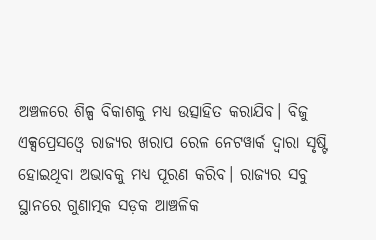ଅଞ୍ଚଳରେ ଶିଳ୍ପ ବିକାଶକୁ ମଧ୍ୟ ଉତ୍ସାହିତ କରାଯିବ। ବିଜୁ ଏକ୍ସପ୍ରେସଓ୍ୱେ ରାଜ୍ୟର ଖରାପ ରେଳ ନେଟୱାର୍କ ଦ୍ୱାରା ସୃଷ୍ଟି ହୋଇଥିବା ଅଭାବକୁ ମଧ୍ୟ ପୂରଣ କରିବ। ରାଜ୍ୟର ସବୁ ସ୍ଥାନରେ ଗୁଣାତ୍ମକ ସଡ଼କ ଆଞ୍ଚଳିକ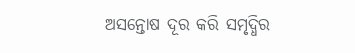ଅସନ୍ତୋଷ ଦୂର କରି ସମୃଦ୍ଧିର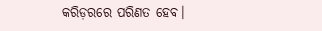କରିଡ଼ରରେ ପରିଣତ ହେବ।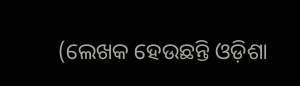(ଲେଖକ ହେଉଛନ୍ତି ଓଡ଼ିଶା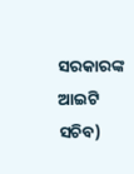ସରକାରଙ୍କ ଆଇଟି ସଚିବ)